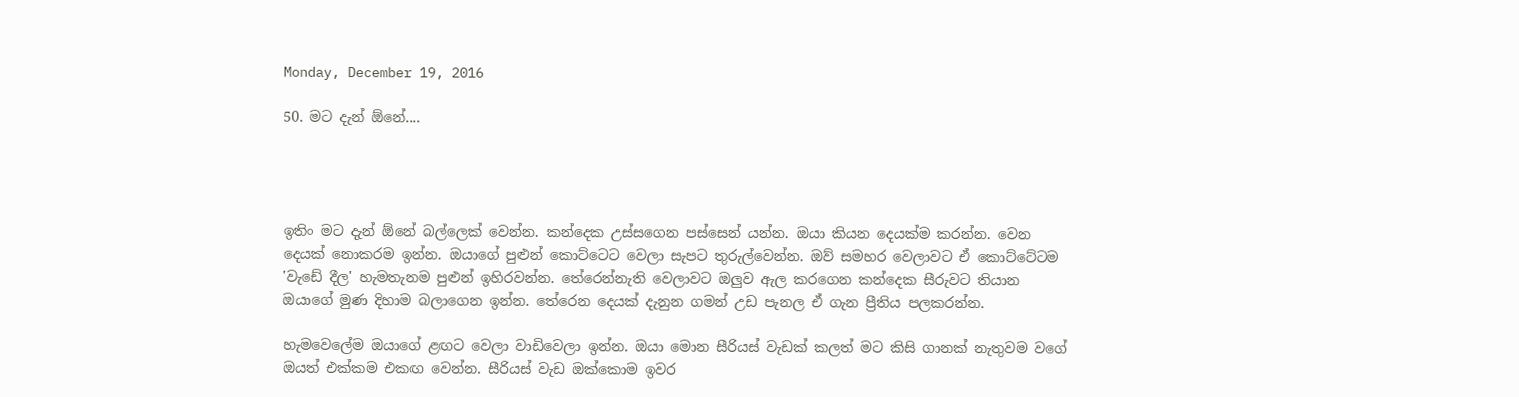Monday, December 19, 2016

50. මට දැන් ඕනේ....




ඉතිං මට දැන් ඕනේ බල්ලෙක් වෙන්න. කන්දෙක උස්සගෙන පස්සෙන් යන්න. ඔයා කියන දෙයක්ම කරන්න. වෙන දෙයක් නොකරම ඉන්න. ඔයාගේ පුළුන් කොට්ටෙට වෙලා සැපට තුරුල්වෙන්න. ඔව් සමහර වෙලාවට ඒ කොට්ටේටම 'වැඩේ දීල' හැමතැනම පුළුන් ඉහිරවන්න. තේරෙන්නැති වෙලාවට ඔලුව ඇල කරගෙන කන්දෙක සීරුවට තියාන ඔයාගේ මුණ දිහාම බලාගෙන ඉන්න. තේරෙන දෙයක් දැනුන ගමන් උඩ පැනල ඒ ගැන ප්‍රීතිය පලකරන්න.

හැමවෙලේම ඔයාගේ ළඟට වෙලා වාඩිවෙලා ඉන්න. ඔයා මොන සීරියස් වැඩක් කලත් මට කිසි ගානක් නැතුවම වගේ ඔයත් එක්කම එකඟ වෙන්න. සීරියස් වැඩ ඔක්කොම ඉවර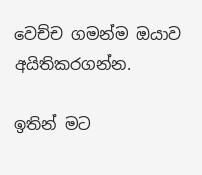වෙච්ච ගමන්ම ඔයාව අයිතිකරගන්න.

ඉතින් මට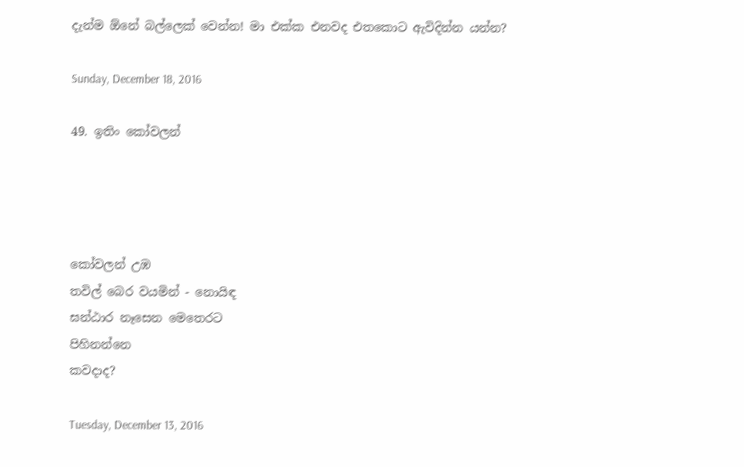දැන්ම ඕනේ බල්ලෙක් වෙන්න! මා එක්ක එනවද එතකොට ඇවිදින්න යන්න?

Sunday, December 18, 2016

49. ඉතිං කෝවලන්




කෝවලන් උඹ
තවිල් බෙර වයමින් - නොයිඳ
ඝන්ඨාර නෑසෙන මෙතෙරට
පිහිනන්නෙ
කවදාද?

Tuesday, December 13, 2016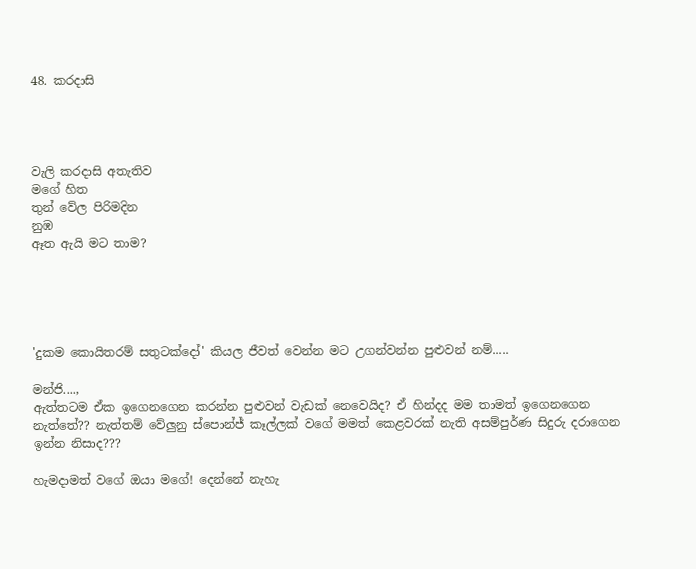48. කරදාසි




වැලි කරදාසි අතැතිව
මගේ හිත
තුන් වේල පිරිමදින
නුඹ
ඈත ඇයි මට තාම?





'දුකම කොයිතරම් සතුටක්දෝ' කියල ජීවත් වෙන්න මට උගන්වන්න පුළුවන් නම්.....

මන්ජි....,
ඇත්තටම ඒක ඉගෙනගෙන කරන්න පුළුවන් වැඩක් නෙවෙයිද? ඒ හින්දද මම තාමත් ඉගෙනගෙන නැත්තේ?? නැත්තම් වේලුනු ස්පොන්ජ් කෑල්ලක් වගේ මමත් කෙළවරක් නැති අසම්පුර්ණ සිදුරු දරාගෙන ඉන්න නිසාද???

හැමදාමත් වගේ ඔයා මගේ! දෙන්නේ නැහැ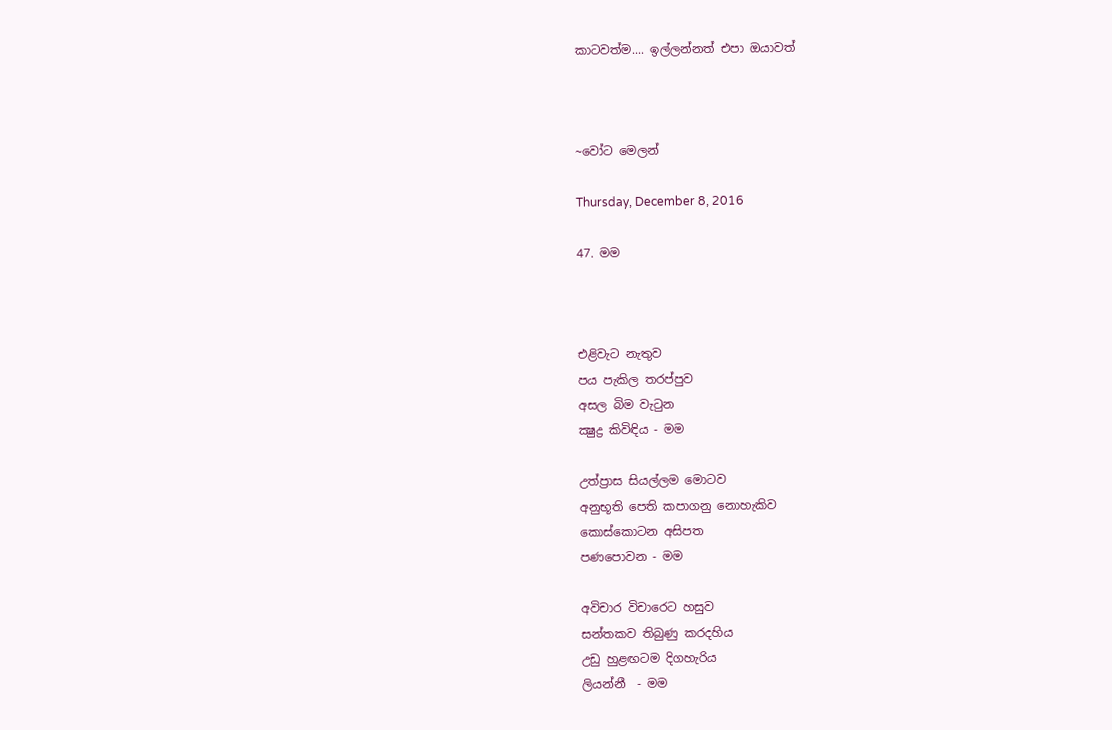කාටවත්ම.... ඉල්ලන්නත් එපා ඔයාවත්



~වෝට මෙලන්

Thursday, December 8, 2016

47. මම



එළිවැට නැතුව
පය පැකිල තරප්පුව
අසල බිම වැටුන
ක්‍ෂුද්‍ර කිවිඳිය - මම

උත්ප්‍රාස සියල්ලම මොටව
අනුභූති පෙති කපාගනු නොහැකිව
කොස්කොටන අසිපත
පණපොවන - මම

අවිචාර විචාරෙට හසුව
සන්තකව තිබුණු කරදහිය
උඩු හුළඟටම දිගහැරිය
ලියන්නී  - මම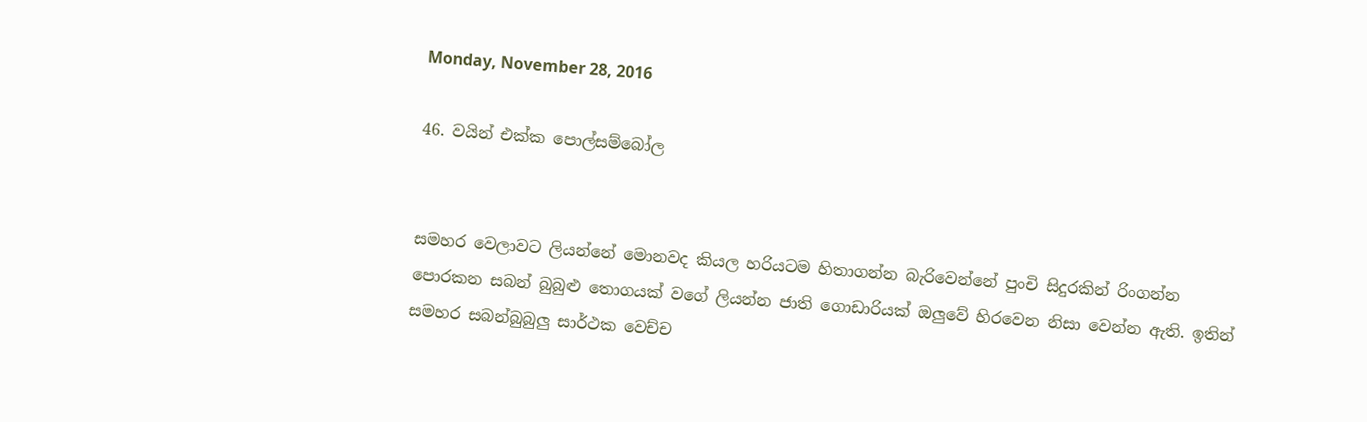Monday, November 28, 2016

46. වයින් එක්ක පොල්සම්බෝල


සමහර වෙලාවට ලියන්නේ මොනවද කියල හරියටම හිතාගන්න බැරිවෙන්නේ පුංචි සිදුරකින් රිංගන්න පොරකන සබන් බුබුළු තොගයක් වගේ ලියන්න ජාති ගොඩාරියක් ඔලුවේ හිරවෙන නිසා වෙන්න ඇති. ඉතින් සමහර සබන්බුබුලු සාර්ථක වෙච්ච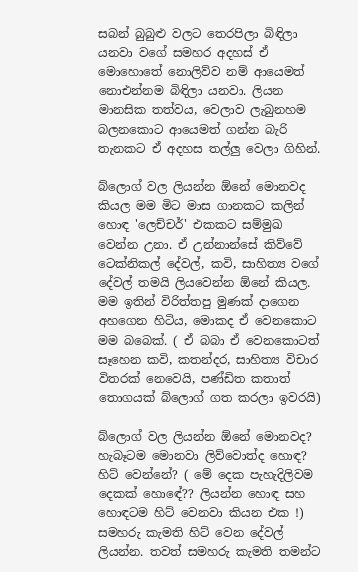සබන් බුබුළු වලට තෙරපිලා බිඳිලා යනවා වගේ සමහර අදහස් ඒ මොහොතේ නොලිව්ව නම් ආයෙමත් නොඑන්නම බිඳිලා යනවා. ලියන මානසික තත්වය, වෙලාව ලැබුනහම බලනකොට ආයෙමත් ගන්න බැරි තැනකට ඒ අදහස තල්ලු වෙලා ගිහින්.

බ්ලොග් වල ලියන්න ඕනේ මොනවද කියල මම මිට මාස ගානකට කලින් හොඳ 'ලෙච්චර්' එකකට සම්මුඛ වෙන්න උනා. ඒ උන්නාන්සේ කිව්වේ ටෙක්නිකල් දේවල්, කවි, සාහිත්‍ය වගේ දේවල් තමයි ලියවෙන්න ඕනේ කියල. මම ඉතින් විරිත්තපු මුණක් දාගෙන අහගෙන හිටිය, මොකද ඒ වෙනකොට මම බබෙක්. ( ඒ බබා ඒ වෙනකොටත් සෑහෙන කවි, කතන්දර, සාහිත්‍ය විචාර විතරක් නෙවෙයි, පණ්ඩිත කතාත් තොගයක් බ්ලොග් ගත කරලා ඉවරයි)

බ්ලොග් වල ලියන්න ඕනේ මොනවද? හැබෑටම මොනවා ලිව්වොත්ද හොඳ? හිට් වෙන්නේ? ( මේ දෙක පැහැදිලිවම දෙකක් හොඳේ?? ලියන්න හොඳ සහ හොඳටම හිට් වෙනවා කියන එක !) සමහරු කැමති හිට් වෙන දේවල් ලියන්න. තවත් සමහරු කැමති තමන්ට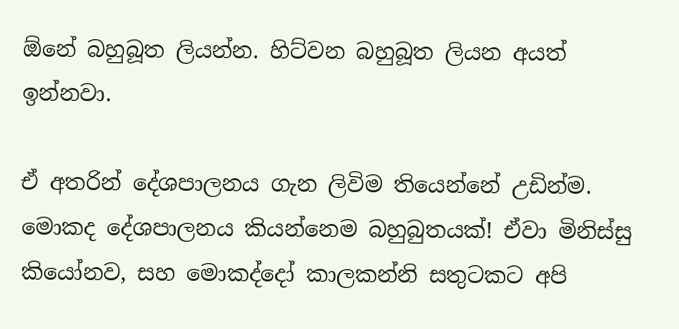ඕනේ බහුබූත ලියන්න. හිට්වන බහුබූත ලියන අයත් ඉන්නවා.

ඒ අතරින් දේශපාලනය ගැන ලිවිම තියෙන්නේ උඩින්ම. මොකද දේශපාලනය කියන්නෙම බහුබුතයක්! ඒවා මිනිස්සු කියෝනව, සහ මොකද්දෝ කාලකන්නි සතුටකට අපි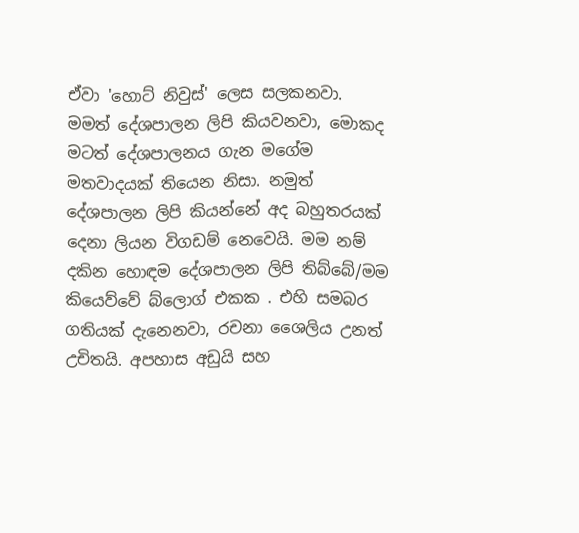ඒවා 'හොට් නිවුස්' ලෙස සලකනවා. මමත් දේශපාලන ලිපි කියවනවා, මොකද මටත් දේශපාලනය ගැන මගේම මතවාදයක් තියෙන නිසා. නමුත් දේශපාලන ලිපි කියන්නේ අද බහුතරයක් දෙනා ලියන විගඩම් නෙවෙයි. මම නම් දකින හොඳම දේශපාලන ලිපි තිබ්බේ/මම කියෙව්වේ බ්ලොග් එකක . එහි සමබර ගතියක් දැනෙනවා, රචනා ශෛලිය උනත් උචිතයි. අපහාස අඩුයි සහ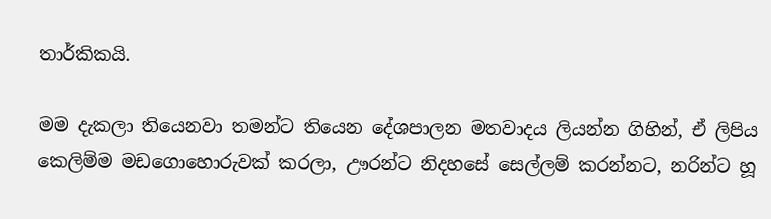තාර්කිකයි.

මම දැකලා තියෙනවා තමන්ට තියෙන දේශපාලන මතවාදය ලියන්න ගිහින්, ඒ ලිපිය කෙලිම්ම මඩගොහොරුවක් කරලා, ඌරන්ට නිදහසේ සෙල්ලම් කරන්නට, නරින්ට හූ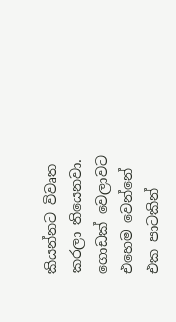කියන්නට විවෘත කරලා තියෙනවා. ගොඩක් වෙලාවට එහෙම වෙන්නේ එක පාටකින්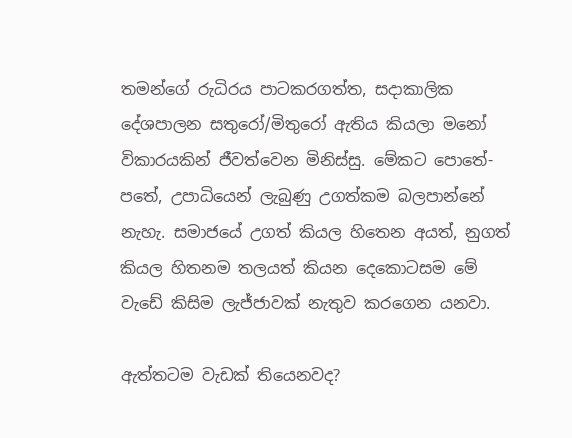තමන්ගේ රුධිරය පාටකරගත්ත, සදාකාලික දේශපාලන සතුරෝ/මිතුරෝ ඇතිය කියලා මනෝ විකාරයකින් ජීවත්වෙන මිනිස්සු. මේකට පොතේ-පතේ, උපාධියෙන් ලැබුණු උගත්කම බලපාන්නේ නැහැ. සමාජයේ උගත් කියල හිතෙන අයත්, නුගත් කියල හිතනම තලයත් කියන දෙකොටසම මේ වැඩේ කිසිම ලැජ්ජාවක් නැතුව කරගෙන යනවා.

ඇත්තටම වැඩක් තියෙනවද?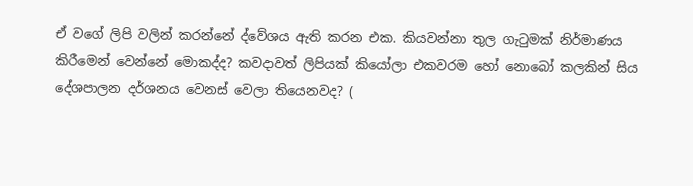ඒ වගේ ලිපි වලින් කරන්නේ ද්වේශය ඇති කරන එක. කියවන්නා තුල ගැටුමක් නිර්මාණය කිරීමෙන් වෙන්නේ මොකද්ද? කවදාවත් ලිපියක් කියෝලා එකවරම හෝ නොබෝ කලකින් සිය දේශපාලන දර්ශනය වෙනස් වෙලා තියෙනවද? (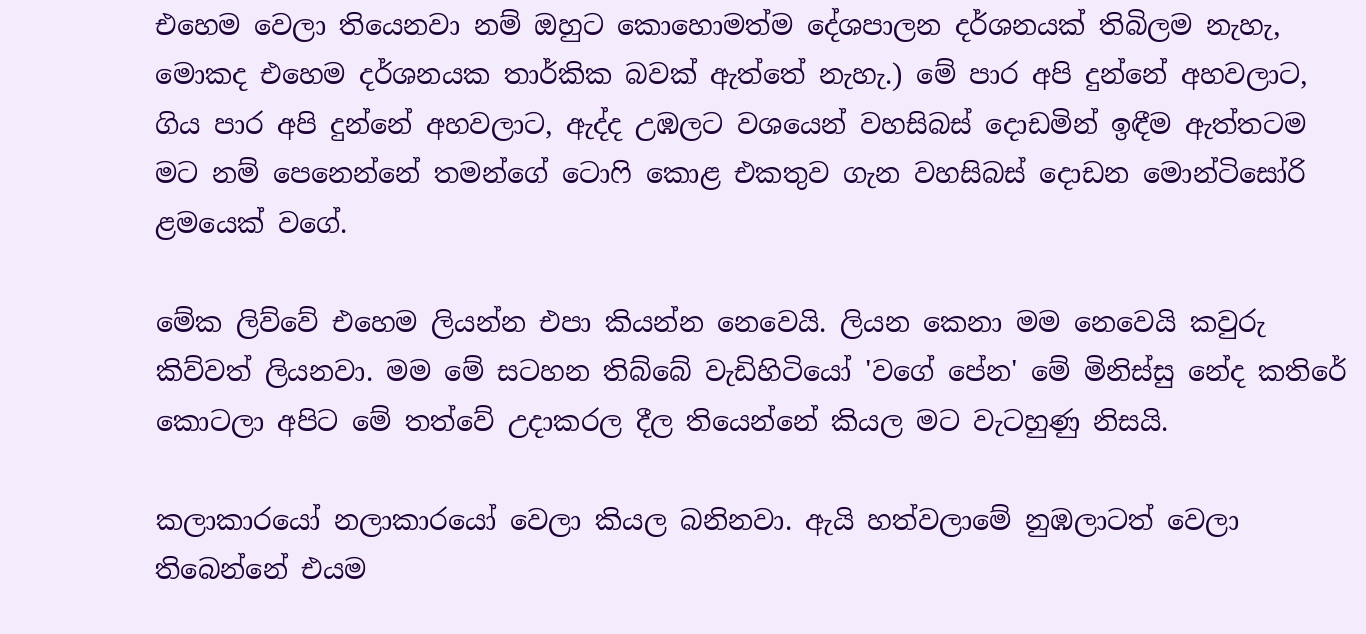එහෙම වෙලා තියෙනවා නම් ඔහුට කොහොමත්ම දේශපාලන දර්ශනයක් තිබිලම නැහැ, මොකද එහෙම දර්ශනයක තාර්කික බවක් ඇත්තේ නැහැ.) මේ පාර අපි දුන්නේ අහවලාට, ගිය පාර අපි දුන්නේ අහවලාට, ඇද්ද උඹලට වශයෙන් වහසිබස් දොඩමින් ඉඳීම ඇත්තටම මට නම් පෙනෙන්නේ තමන්ගේ ටොෆි කොළ එකතුව ගැන වහසිබස් දොඩන මොන්ටිසෝරි ළමයෙක් වගේ.

මේක ලිව්වේ එහෙම ලියන්න එපා කියන්න නෙවෙයි. ලියන කෙනා මම නෙවෙයි කවුරු කිව්වත් ලියනවා. මම මේ සටහන තිබ්බේ වැඩිහිටියෝ 'වගේ පේන' මේ මිනිස්සු නේද කතිරේ කොටලා අපිට මේ තත්වේ උදාකරල දීල තියෙන්නේ කියල මට වැටහුණු නිසයි.

කලාකාරයෝ නලාකාරයෝ වෙලා කියල බනිනවා. ඇයි හත්වලාමේ නුඹලාටත් වෙලා තිබෙන්නේ එයම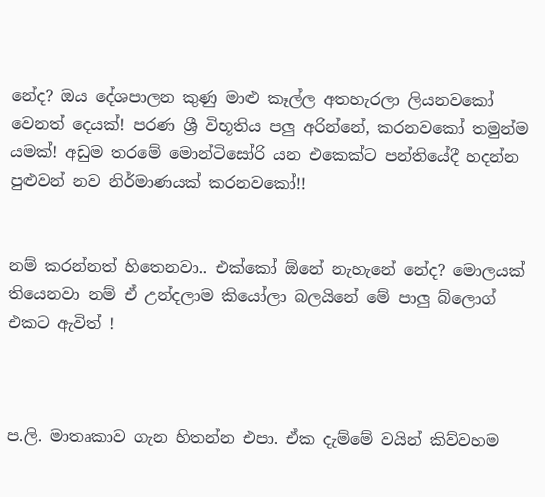නේද? ඔය දේශපාලන කුණු මාළු කෑල්ල අතහැරලා ලියනවකෝ වෙනත් දෙයක්! පරණ ශ්‍රී විභූතිය පලු අරින්නේ, කරනවකෝ තමුන්ම යමක්! අඩුම තරමේ මොන්ටිසෝරි යන එකෙක්ට පන්තියේදී හදන්න පුළුවන් නව නිර්මාණයක් කරනවකෝ!!


නම් කරන්නත් හිතෙනවා.. එක්කෝ ඕනේ නැහැනේ නේද? මොලයක් තියෙනවා නම් ඒ උන්දලාම කියෝලා බලයිනේ මේ පාලු බ්ලොග් එකට ඇවිත් !



ප.ලි. මාතෘකාව ගැන හිතන්න එපා. ඒක දැම්මේ වයින් කිව්වහම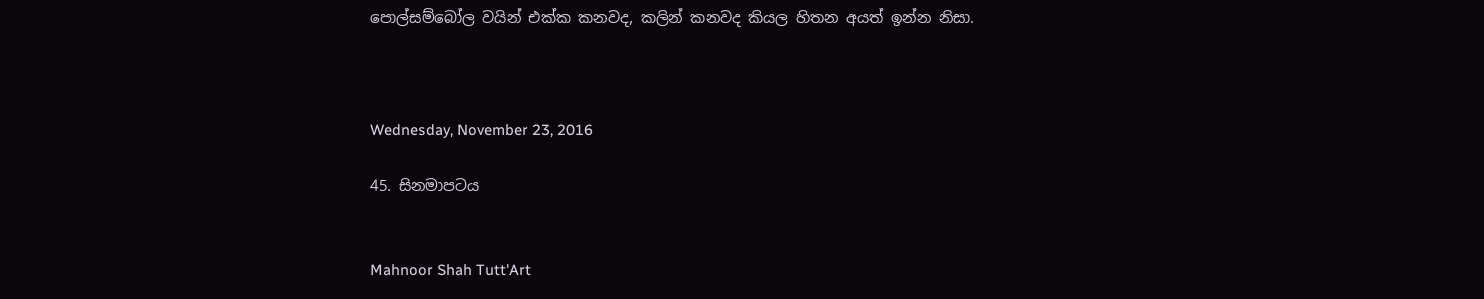පොල්සම්බෝල වයින් එක්ක කනවද, කලින් කනවද කියල හිතන අයත් ඉන්න නිසා.



Wednesday, November 23, 2016

45. සිනමාපටය


Mahnoor Shah Tutt'Art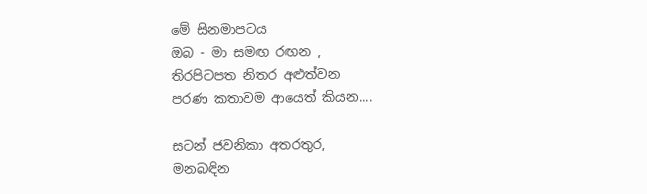මේ සිනමාපටය
ඔබ - මා සමඟ රඟන ,
තිරපිටපත නිතර අළුත්වන
පරණ කතාවම ආයෙත් කියන....

සටන් ජවනිකා අතරතුර,
මනබඳින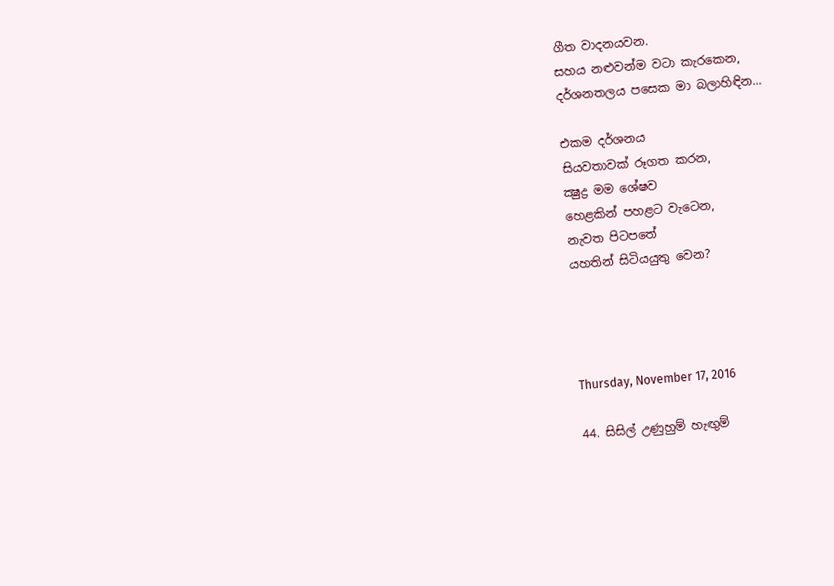ගීත වාදනයවන.
සහය නළුවන්ම වටා කැරකෙන,
දර්ශනතලය පසෙක මා බලාහිඳින...

එකම දර්ශනය
සියවතාවක් රූගත කරන,
ක්‍ෂුද්‍ර මම ශේෂව
හෙළකින් පහළට වැටෙන,
නැවත පිටපතේ
යහතින් සිටියයුතු වෙන?




Thursday, November 17, 2016

44. සිසිල් උණුහුම් හැඟුම්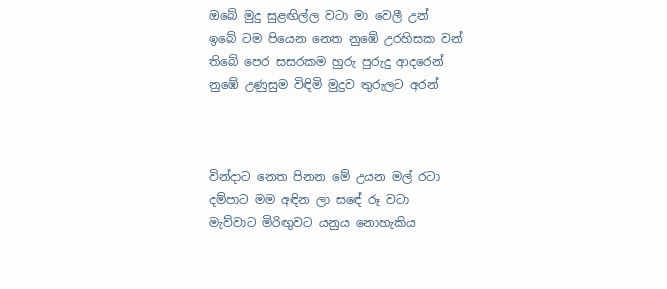ඔබේ මුදු සුළඟිල්ල වටා මා වෙලී උන්
ඉබේ ටම පියෙන නෙත නුඹේ උරහිසක වන්
තිබේ පෙර සසරකම හුරු පුරුදු ආදරෙන්
නුඹේ උණුසුම විඳිමි මුදුව තුරුලට අරන්



වින්දාට නෙත පිනන මේ උයන මල් රටා
දම්පාට මම අඳින ලා සඳේ රූ වටා
මැව්වාට මිරිඟුවට යනුය නොහැකිය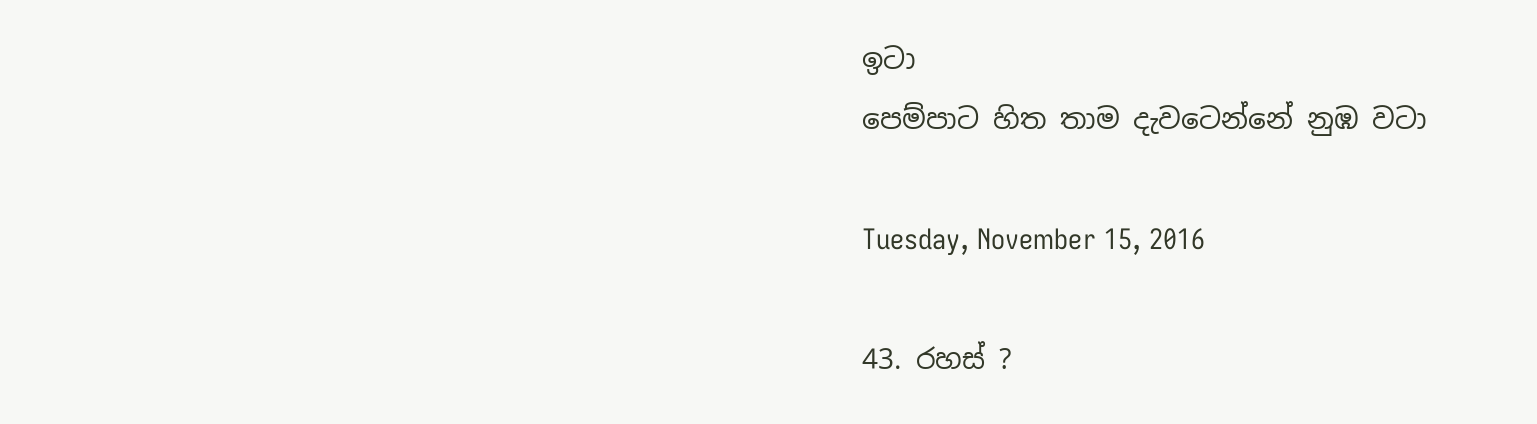ඉටා
පෙම්පාට හිත තාම දැවටෙන්නේ නුඹ වටා

Tuesday, November 15, 2016

43. රහස් ?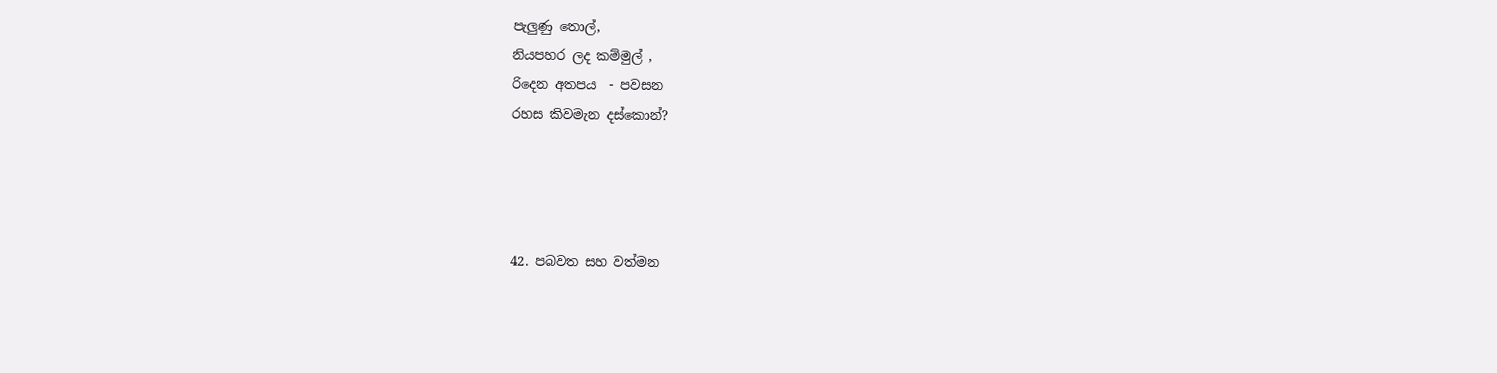පැලුණු තොල්,
නියපහර ලද කම්මුල් ,
රිදෙන අතපය  - පවසන
රහස කිවමැන දස්කොන්?




42. පබවත සහ වත්මන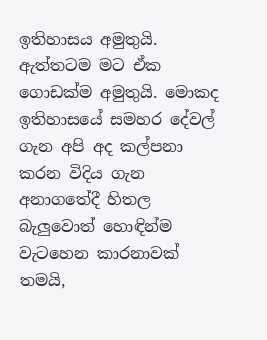ඉතිහාසය අමුතුයි. ඇත්තටම මට ඒක ගොඩක්ම අමුතුයි. මොකද ඉතිහාසයේ සමහර දේවල් ගැන අපි අද කල්පනා කරන විදිය ගැන අනාගතේදී හිතල බැලුවොත් හොඳින්ම වැටහෙන කාරනාවක් තමයි,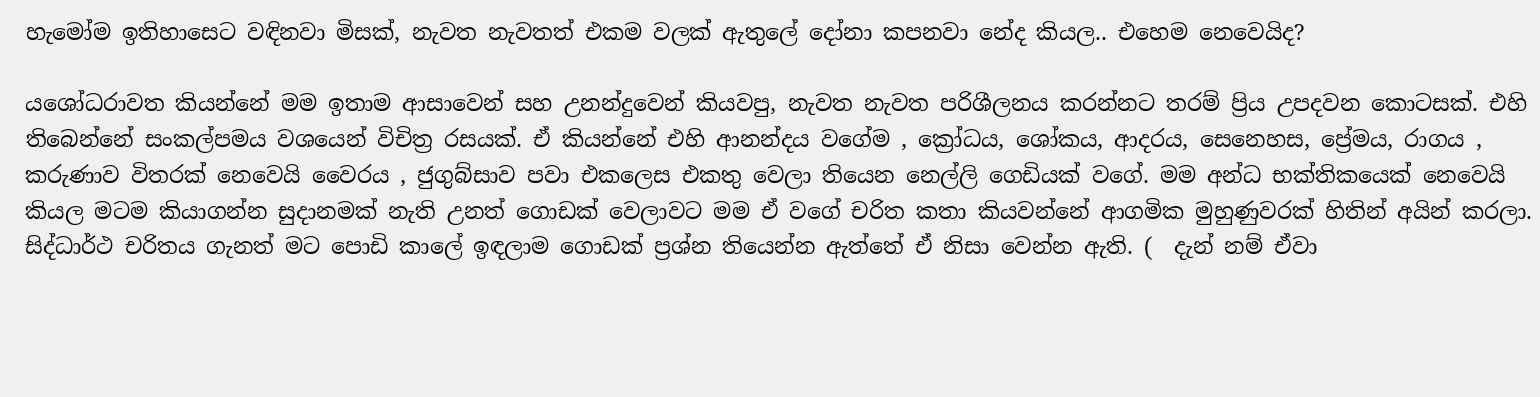හැමෝම ඉතිහාසෙට වඳිනවා මිසක්, නැවත නැවතත් එකම වලක් ඇතුලේ දෝනා කපනවා නේද කියල.. එහෙම නෙවෙයිද?

යශෝධරාවත කියන්නේ මම ඉතාම ආසාවෙන් සහ උනන්දුවෙන් කියවපු, නැවත නැවත පරිශීලනය කරන්නට තරම් ප්‍රිය උපදවන කොටසක්. එහි තිබෙන්නේ සංකල්පමය වශයෙන් විචිත්‍ර රසයක්. ඒ කියන්නේ එහි ආනන්දය වගේම , ක්‍රෝධය, ශෝකය, ආදරය, සෙනෙහස, ප්‍රේමය, රාගය , කරුණාව විතරක් නෙවෙයි වෛරය , ජුගුබ්සාව පවා එකලෙස එකතු වෙලා තියෙන නෙල්ලි ගෙඩියක් වගේ. මම අන්ධ භක්තිකයෙක් නෙවෙයි කියල මටම කියාගන්න සුදානමක් නැති උනත් ගොඩක් වෙලාවට මම ඒ වගේ චරිත කතා කියවන්නේ ආගමික මුහුණුවරක් හිතින් අයින් කරලා. සිද්ධාර්ථ චරිතය ගැනත් මට පොඩි කාලේ ඉඳලාම ගොඩක් ප්‍රශ්න තියෙන්න ඇත්තේ ඒ නිසා වෙන්න ඇති. (  දැන් නම් ඒවා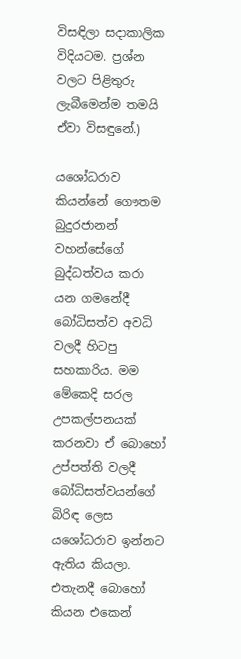විසඳිලා සදාකාලික විදියටම. ප්‍රශ්න වලට පිළිතුරු ලැබීමෙන්ම තමයි ඒවා විසඳුනේ.)

යශෝධරාව කියන්නේ ගෞතම බුදුරජානන් වහන්සේගේ බුද්ධත්වය කරා යන ගමනේදී බෝධිසත්ව අවධි වලදී හිටපු සහකාරිය. මම මේකෙදි සරල උපකල්පනයක් කරනවා ඒ බොහෝ උප්පත්ති වලදී බෝධිසත්වයන්ගේ බිරිඳ ලෙස යශෝධරාව ඉන්නට ඇතිය කියලා. එතැනදී බොහෝ කියන එකෙන්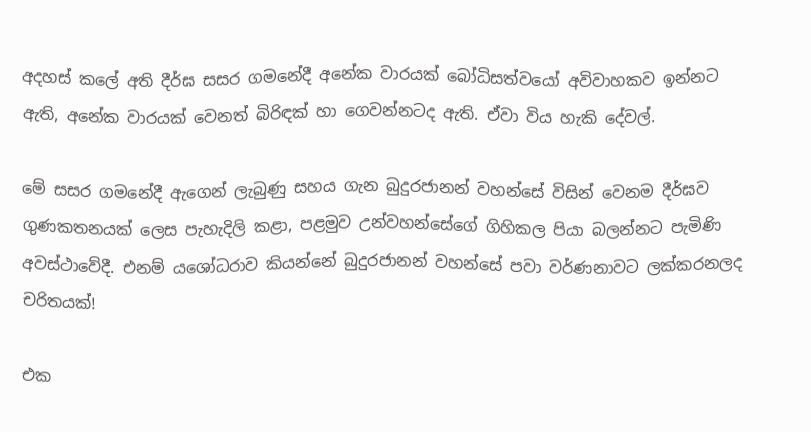අදහස් කලේ අති දීර්ඝ සසර ගමනේදී අනේක වාරයක් බෝධිසත්වයෝ අවිවාහකව ඉන්නට ඇති, අනේක වාරයක් වෙනත් බිරිඳක් හා ගෙවන්නටද ඇති. ඒවා විය හැකි දේවල්.

මේ සසර ගමනේදී ඇගෙන් ලැබුණු සහය ගැන බුදුරජානන් වහන්සේ විසින් වෙනම දීර්ඝව ගුණකතනයක් ලෙස පැහැදිලි කළා, පළමුව උන්වහන්සේගේ ගිහිකල පියා බලන්නට පැමිණි අවස්ථාවේදී. එනම් යශෝධරාව කියන්නේ බුදුරජානන් වහන්සේ පවා වර්ණනාවට ලක්කරනලද චරිතයක්!

එක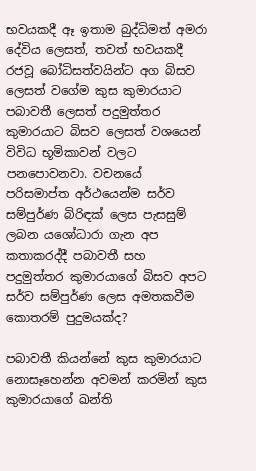භවයකදී ඈ ඉතාම බුද්ධිමත් අමරා දේවිය ලෙසත්, තවත් භවයකදී රජවූ බෝධිසත්වයින්ට අග බිසව ලෙසත් වගේම කුස කුමාරයාට පබාවතී ලෙසත් පදුමුත්තර කුමාරයාට බිසව ලෙසත් වශයෙන් විවිධ භූමිකාවන් වලට පනපොවනවා. වචනයේ පරිසමාප්ත අර්ථයෙන්ම සර්ව සම්පුර්ණ බිරිඳක් ලෙස පැසසුම් ලබන යශෝධාරා ගැන අප කතාකරද්දී පබාවතී සහ පදුමුත්තර කුමාරයාගේ බිසව අපට සර්ව සම්පුර්ණ ලෙස අමතකවීම කොතරම් පුදුමයක්ද?

පබාවතී කියන්නේ කුස කුමාරයාට නොසෑහෙන්න අවමන් කරමින් කුස කුමාරයාගේ ඛන්ති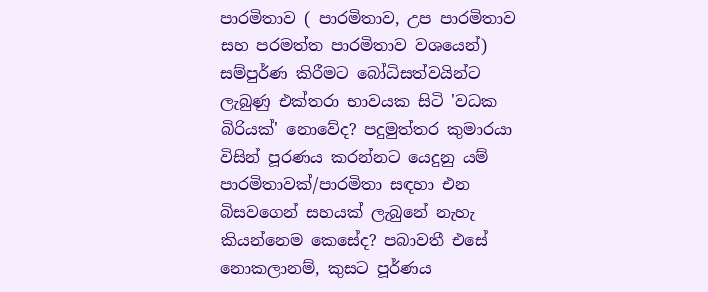පාරමිතාව ( පාරමිතාව, උප පාරමිතාව සහ පරමත්ත පාරමිතාව වශයෙන්) සම්පුර්ණ කිරීමට බෝධිසත්වයින්ට ලැබුණු එක්තරා භාවයක සිටි 'වධක බිරියක්' නොවේද? පදුමුත්තර කුමාරයා විසින් පූරණය කරන්නට යෙදුනු යම් පාරමිතාවක්/පාරමිතා සඳහා එන බිසවගෙන් සහයක් ලැබුනේ නැහැ කියන්නෙම කෙසේද? පබාවතී එසේ නොකලානම්, කුසට පූර්ණය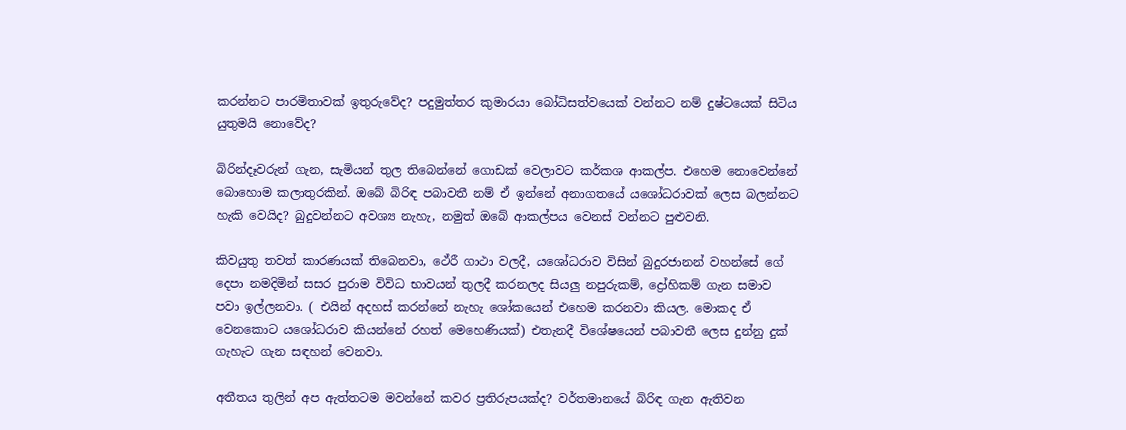කරන්නට පාරමිතාවක් ඉතුරුවේද? පදුමුත්තර කුමාරයා බෝධිසත්වයෙක් වන්නට නම් දුෂ්ටයෙක් සිටිය යුතුමයි නොවේද?

බිරින්දෑවරුන් ගැන, සැමියන් තුල තිබෙන්නේ ගොඩක් වෙලාවට කර්කශ ආකල්ප. එහෙම නොවෙන්නේ බොහොම කලාතුරකින්. ඔබේ බිරිඳ පබාවතී නම් ඒ ඉන්නේ අනාගතයේ යශෝධරාවක් ලෙස බලන්නට හැකි වෙයිද? බුදුවන්නට අවශ්‍ය නැහැ, නමුත් ඔබේ ආකල්පය වෙනස් වන්නට පුළුවනි.

කිවයුතු තවත් කාරණයක් තිබෙනවා, ථේරී ගාථා වලදී, යශෝධරාව විසින් බුදුරජානන් වහන්සේ ගේ දෙපා නමදිමින් සසර පුරාම විවිධ භාවයන් තුලදී කරනලද සියලු නපුරුකම්, ද්‍රෝහිකම් ගැන සමාව පවා ඉල්ලනවා. ( එයින් අදහස් කරන්නේ නැහැ ශෝකයෙන් එහෙම කරනවා කියල. මොකද ඒ වෙනකොට යශෝධරාව කියන්නේ රහත් මෙහෙණියක්) එතැනදී විශේෂයෙන් පබාවතී ලෙස දුන්නු දුක් ගැහැට ගැන සඳහන් වෙනවා.

අතීතය තුලින් අප ඇත්තටම මවන්නේ කවර ප්‍රතිරුපයක්ද? වර්තමානයේ බිරිඳ ගැන ඇතිවන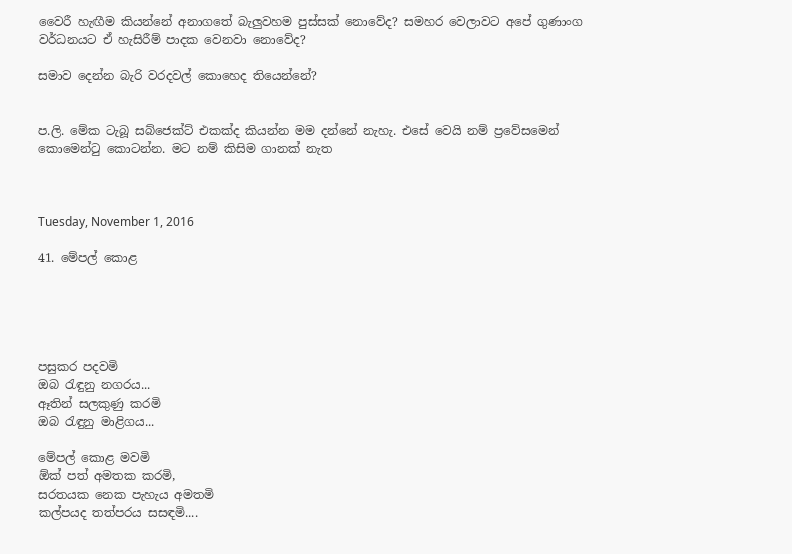වෛරී හැඟීම කියන්නේ අනාගතේ බැලුවහම පුස්සක් නොවේද? සමහර වෙලාවට අපේ ගුණාංග වර්ධනයට ඒ හැසිරීම් පාදක වෙනවා නොවේද?

සමාව දෙන්න බැරි වරදවල් කොහෙද තියෙන්නේ?


ප.ලි. මේක ටැබූ සබ්ජෙක්ට් එකක්ද කියන්න මම දන්නේ නැහැ. එසේ වෙයි නම් ප්‍රවේසමෙන් කොමෙන්ටු කොටන්න. මට නම් කිසිම ගානක් නැත



Tuesday, November 1, 2016

41. මේපල් කොළ





පසුකර පදවමි
ඔබ රැඳුනු නගරය...
ඈතින් සලකුණු කරමි
ඔබ රැඳුනු මාළිගය...

මේපල් කොළ මවමි
ඕක් පත් අමතක කරමි,
සරතයක නෙක පැහැය අමතමි
කල්පයද තත්පරය සසඳමි....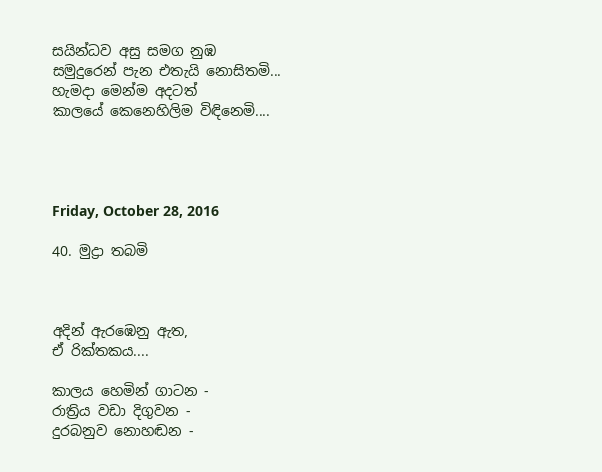සයින්ධව අසු සමග නුඹ
සමුදුරෙන් පැන එතැයි නොසිතමි...
හැමදා මෙන්ම අදටත්
කාලයේ කෙනෙහිලිම විඳිනෙමි....




Friday, October 28, 2016

40. මුද්‍රා තබමි



අදින් ඇරඹෙනු ඇත,
ඒ රික්තකය....

කාලය හෙමින් ගාටන -
රාත්‍රිය වඩා දිගුවන -
දුරබනුව නොහඬන -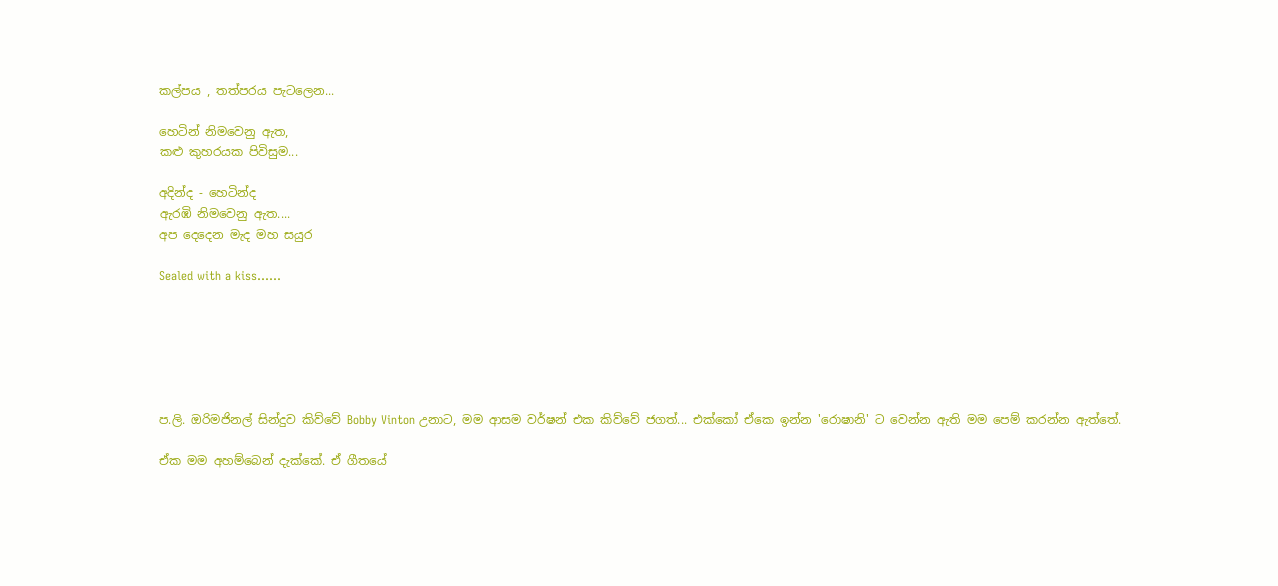කල්පය , තත්පරය පැටලෙන...

හෙටින් නිමවෙනු ඇත,
කළු කුහරයක පිවිසුම...

අදින්ද - හෙටින්ද
ඇරඹි නිමවෙනු ඇත....
අප දෙදෙන මැද මහ සයුර

Sealed with a kiss......






ප.ලි. ඔරිමජිනල් සින්දුව කිව්වේ Bobby Vinton උනාට, මම ආසම වර්ෂන් එක කිව්වේ ජගත්... එක්කෝ ඒකෙ ඉන්න 'රොෂානි' ට වෙන්න ඇති මම පෙම් කරන්න ඇත්තේ.

ඒක මම අහම්බෙන් දැක්කේ. ඒ ගීතයේ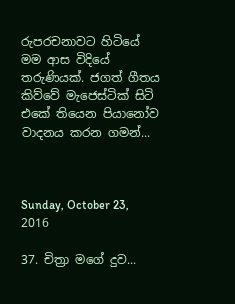රුපරචනාවට හිටියේ මම ආස විදියේ තරුණියක්. ජගත් ගීතය කිව්වේ මැජෙස්ටික් සිටි එකේ තියෙන පියානෝව වාදනය කරන ගමන්...



Sunday, October 23, 2016

37. චිත්‍රා මගේ දුව...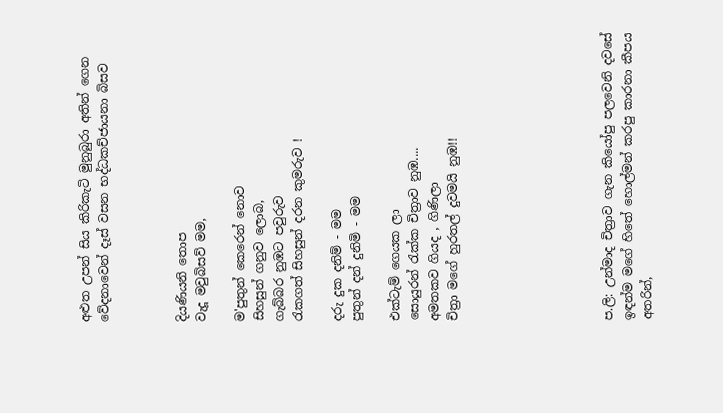අළුත උපන් සිය කිරිකැටි මුනුබුරා අතින් ගෙන වේදනාවෙන් දෑස් වසන භද්ධකච්ජායනා බිසව



දියණියනි තොප
වැදූ මවුබිසව් මම,

ම'පුතුන් කෙරෙන් නොව
සිහසුන් ගනුව ලොබ,
ගැබ්බර නුඹට පවුරුව
රැකගත් සිහසුන් දරන කුමරුව !

දරු දුක දනිම් - මම
පුතුන් දන් දුනිමි - මම

එක්ටැම් ගෙයක ලා
සොයුරන් රැක්ක චිත්‍රාව නුඹ....
අමතකව ගියද , ගිණිලා
චිත්‍රා මගේ හුරතල් දුවමයි නුඹ!!







ප.ලි: උන්මාද චිත්‍රාව ගැන කියෝපු පලවෙනි දවසේ ඉඳන්ම මගේ හිතේ හොල්මන් කරපු කාරනා කීපය අතරින්,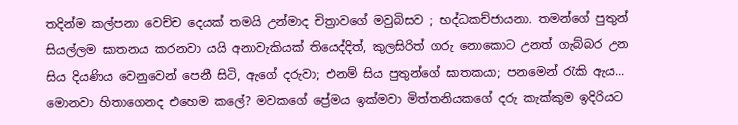තදින්ම කල්පනා වෙච්ච දෙයක් තමයි උන්මාද චිත්‍රාවගේ මවුබිසව ; භද්ධකච්ජායනා. තමන්ගේ පුතුන් සියල්ලම ඝාතනය කරනවා යයි අනාවැකියක් තියෙද්දිත්, කුලසිරිත් ගරු නොකොට උනත් ගැබ්බර උන සිය දියණිය වෙනුවෙන් පෙනී සිටි, ඇගේ දරුවා; එනම් සිය පුතුන්ගේ ඝාතකයා; පනමෙන් රැකි ඇය... මොනවා හිතාගෙනද එහෙම කලේ? මවකගේ ප්‍රේමය ඉක්මවා මිත්තනියකගේ දරු කැක්කුම ඉදිරියට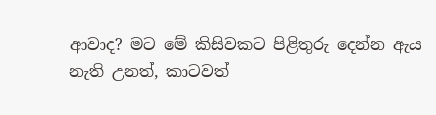ආවාද? මට මේ කිසිවකට පිළිතුරු දෙන්න ඇය නැති උනත්, කාටවත්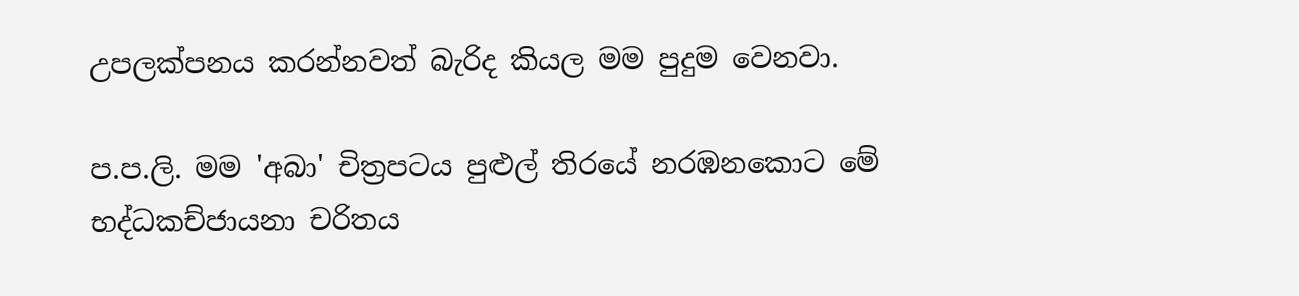උපලක්පනය කරන්නවත් බැරිද කියල මම පුදුම වෙනවා.

ප.ප.ලි. මම 'අබා' චිත්‍රපටය පුළුල් තිරයේ නරඹනකොට මේ භද්ධකච්ජායනා චරිතය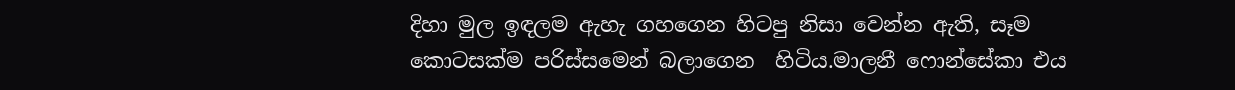දිහා මුල ඉඳලම ඇහැ ගහගෙන හිටපු නිසා වෙන්න ඇති, සෑම කොටසක්ම පරිස්සමෙන් බලාගෙන  හිටිය.මාලනී ෆොන්සේකා එය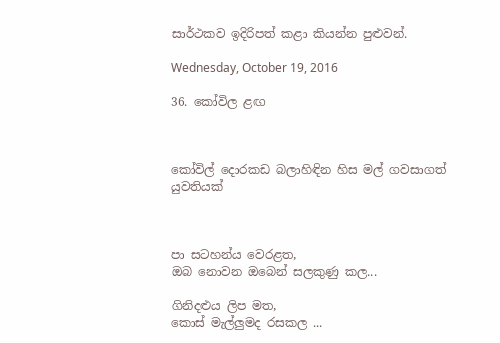සාර්ථකව ඉදිරිපත් කළා කියන්න පුළුවන්.

Wednesday, October 19, 2016

36. කෝවිල ළඟ



කෝවිල් දොරකඩ බලාහිඳින හිස මල් ගවසාගත් යුවතියක්



පා සටහන්ය වෙරළත,
ඔබ නොවන ඔබෙන් සලකුණු කල...

ගිනිදළුය ලිප මත,
කොස් මැල්ලුමද රසකල ...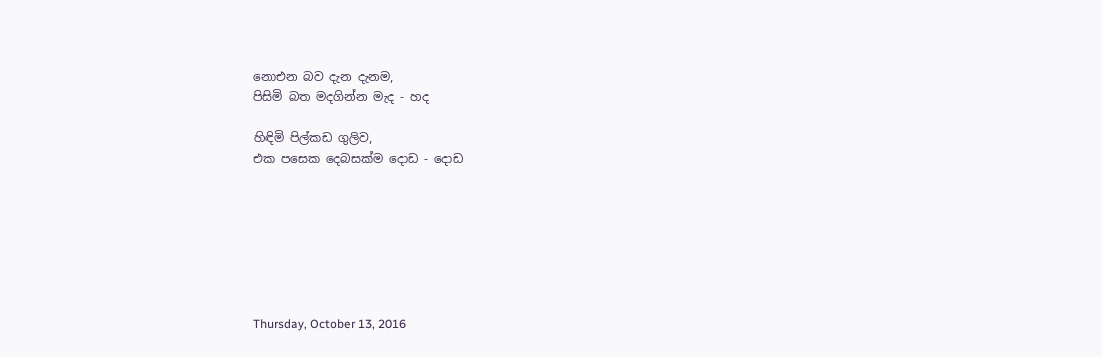නොඑන බව දැන දැනම,
පිසිමි බත මදගින්න මැද - හද

හිඳිමි පිල්කඩ ගුලිව,
එක පසෙක දෙබසක්ම දොඩ - දොඩ







Thursday, October 13, 2016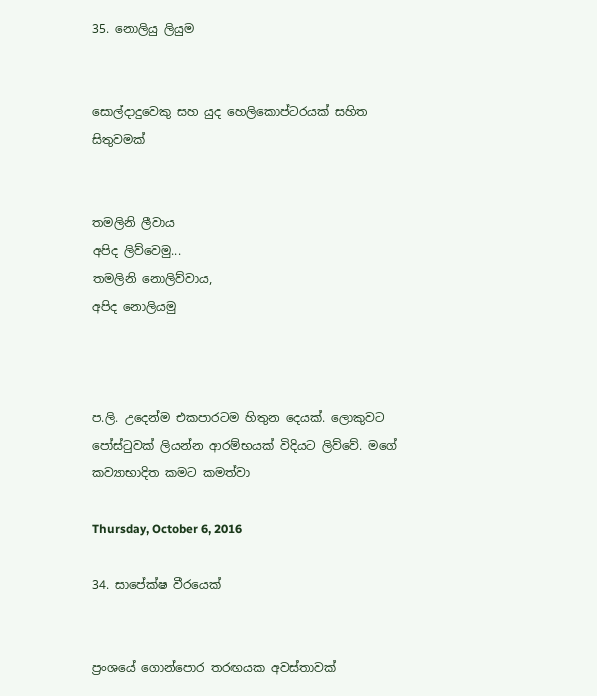35. නොලියු ලියුම


සොල්දාදුවෙකු සහ යුද හෙලිකොප්ටරයක් සහිත සිතුවමක්


තමලිනි ලීවාය
අපිද ලිව්වෙමු...
තමලිනි නොලිව්වාය,
අපිද නොලියමු



ප.ලි. උදෙන්ම එකපාරටම හිතුන දෙයක්. ලොකුවට පෝස්ටුවක් ලියන්න ආරම්භයක් විදියට ලිව්වේ. මගේ කව්‍යාභාදිත කමට කමත්වා

Thursday, October 6, 2016

34. සාපේක්ෂ වීරයෙක්


ප්‍රංශයේ ගොන්පොර තරඟයක අවස්තාවක්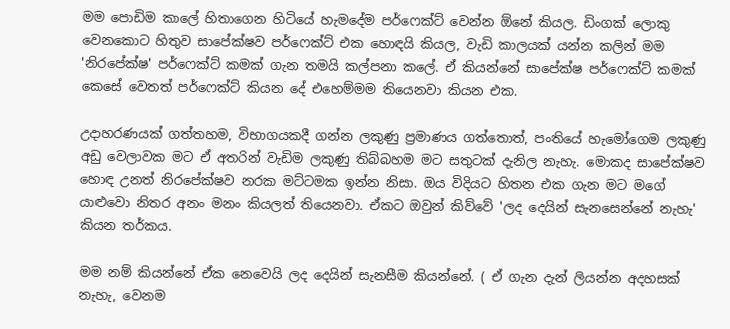මම පොඩිම කාලේ හිතාගෙන හිටියේ හැමදේම පර්ෆෙක්ට් වෙන්න ඕනේ කියල. ඩිංගක් ලොකු වෙනකොට හිතුව සාපේක්ෂව පර්ෆෙක්ට් එක හොඳයි කියල, වැඩි කාලයක් යන්න කලින් මම 'නිරපේක්ෂ' පර්ෆෙක්ට් කමක් ගැන තමයි කල්පනා කලේ. ඒ කියන්නේ සාපේක්ෂ පර්ෆෙක්ට් කමක් කෙසේ වෙතත් පර්ෆෙක්ට් කියන දේ එහෙම්මම තියෙනවා කියන එක.

උදාහරණයක් ගත්තහම, විභාගයකදී ගන්න ලකුණු ප්‍රමාණය ගත්තොත්, පංතියේ හැමෝගෙම ලකුණු අඩු වෙලාවක මට ඒ අතරින් වැඩිම ලකුණු තිබ්බහම මට සතුටක් දැනිල නැහැ. මොකද සාපේක්ෂව හොඳ උනත් නිරපේක්ෂව නරක මට්ටමක ඉන්න නිසා. ඔය විදියට හිතන එක ගැන මට මගේ යාළුවො නිතර අනං මනං කියලත් තියෙනවා. ඒකට ඔවුන් කිව්වේ 'ලද දෙයින් සැනසෙන්නේ නැහැ' කියන තර්කය.

මම නම් කියන්නේ ඒක නෙවෙයි ලද දෙයින් සැනසීම කියන්නේ. ( ඒ ගැන දැන් ලියන්න අදහසක් නැහැ, වෙනම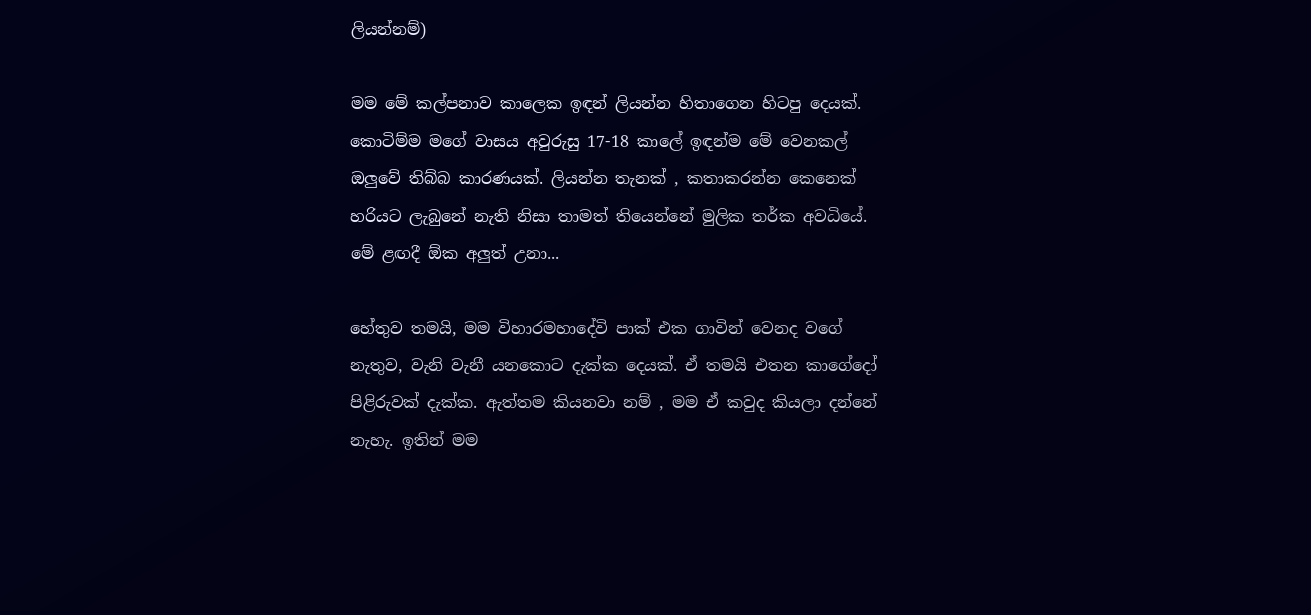ලියන්නම්)

මම මේ කල්පනාව කාලෙක ඉඳන් ලියන්න හිතාගෙන හිටපු දෙයක්. කොටිම්ම මගේ වාසය අවුරුසු 17-18 කාලේ ඉඳන්ම මේ වෙනකල් ඔලුවේ තිබ්බ කාරණයක්. ලියන්න තැනක් , කතාකරන්න කෙනෙක් හරියට ලැබුනේ නැති නිසා තාමත් තියෙන්නේ මුලික තර්ක අවධියේ. මේ ළඟදී ඕක අලුත් උනා...

හේතුව තමයි, මම විහාරමහාදේවි පාක් එක ගාවින් වෙනද වගේ නැතුව, වැනි වැනී යනකොට දැක්ක දෙයක්. ඒ තමයි එතන කාගේදෝ පිළිරුවක් දැක්ක. ඇත්තම කියනවා නම් , මම ඒ කවුද කියලා දන්නේ නැහැ. ඉතින් මම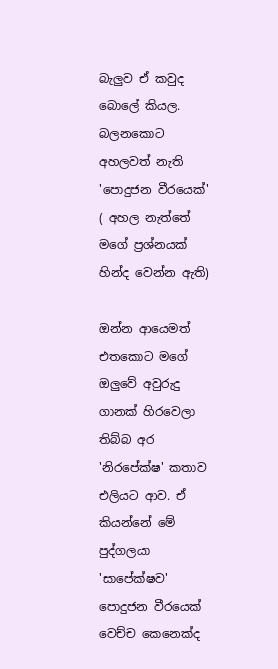බැලුව ඒ කවුද බොලේ කියල. බලනකොට අහලවත් නැති 'පොදුජන වීරයෙක්' ( අහල නැත්තේ මගේ ප්‍රශ්නයක් හින්ද වෙන්න ඇති)

ඔන්න ආයෙමත් එතකොට මගේ ඔලුවේ අවුරුදු ගානක් හිරවෙලා තිබ්බ අර 'නිරපේක්ෂ' කතාව එලියට ආව. ඒ කියන්නේ මේ පුද්ගලයා 'සාපේක්ෂව' පොදුජන වීරයෙක් වෙච්ච කෙනෙක්ද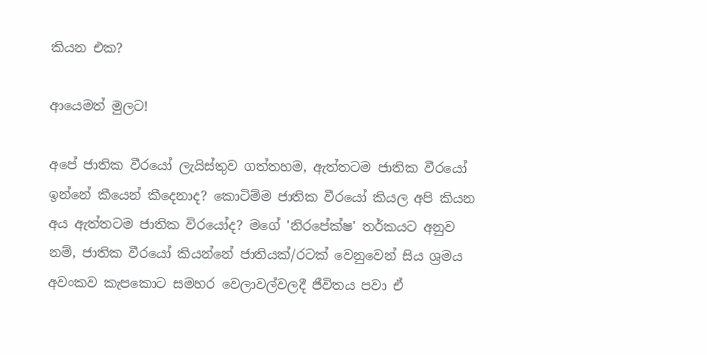කියන එක?

ආයෙමත් මුලට!

අපේ ජාතික වීරයෝ ලැයිස්තුව ගත්තහම, ඇත්තටම ජාතික වීරයෝ ඉන්නේ කීයෙන් කීදෙනාද? කොටිම්ම ජාතික වීරයෝ කියල අපි කියන අය ඇත්තටම ජාතික විරයෝද? මගේ 'නිරපේක්ෂ' තර්කයට අනුව නම්, ජාතික වීරයෝ කියන්නේ ජාතියක්/රටක් වෙනුවෙන් සිය ශ්‍රමය අවංකව කැපකොට සමහර වෙලාවල්වලදී ජීවිතය පවා ඒ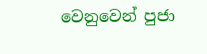වෙනුවෙන් පුජා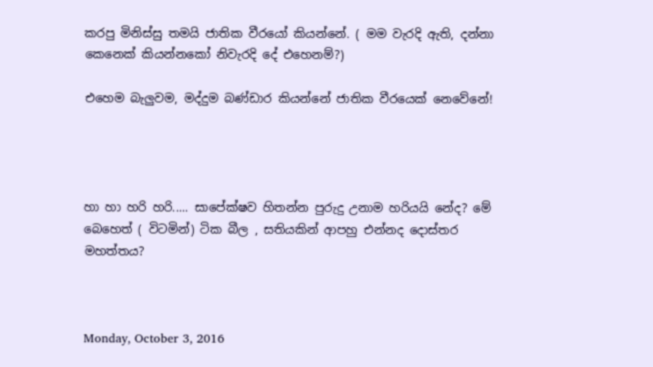කරපු මිනිස්සු තමයි ජාතික වීරයෝ කියන්නේ. ( මම වැරදි ඇති, දන්නා කෙනෙක් කියන්නකෝ නිවැරදි දේ එහෙනම්?)

එහෙම බැලුවම, මද්දුම බණ්ඩාර කියන්නේ ජාතික වීරයෙක් නෙවේනේ!




හා හා හරි හරි..... සාපේක්ෂව හිතන්න පුරුදු උනාම හරියයි නේද? මේ බෙහෙත් ( විටමින්) ටික බීල , සතියකින් ආපහු එන්නද දොස්තර මහත්තය?



Monday, October 3, 2016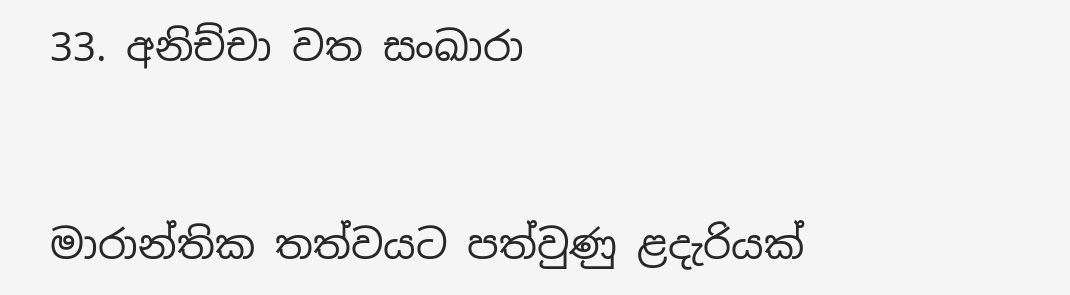33. අනිච්චා වත සංඛාරා


මාරාන්තික තත්වයට පත්වුණු ළදැරියක්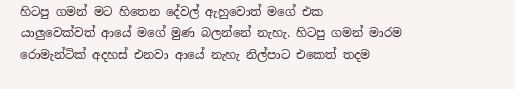හිටපු ගමන් මට හිතෙන දේවල් ඇහුවොත් මගේ එක යාලුවෙක්වත් ආයේ මගේ මුණ බලන්නේ නැහැ. හිටපු ගමන් මාරම රොමැන්ටික් අදහස් එනවා ආයේ නැහැ නිල්පාට එකෙත් තදම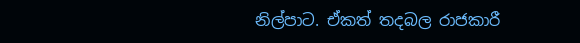නිල්පාට. ඒකත් තදබල රාජකාරී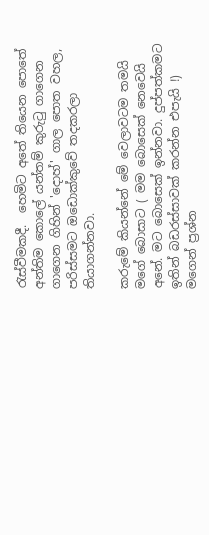රැස්වීමකදී.  හෙමිට අතේ තියෙන පොතේ අන්තිම කොලේ යන්තම් කුරුටු ගාගෙන ගාගෙන ගිහින් 'දොහ්' ගාල පොත වහල, පරිස්සමට ඔඩොක්කුවේ තදකරලා තියාගන්නවා.

කරුමේ කියන්නේ මේ වෙලාවටම තමයි මගේ බොසාට ( මම බොසෙක් නෙවෙයි අනේ. මට බොසෙක් ඉන්නවා. දුප්පත්කමට ඉතින් බඩරස්සාවක් කරන්න එපැයි !) මගෙන් ප්‍රශ්න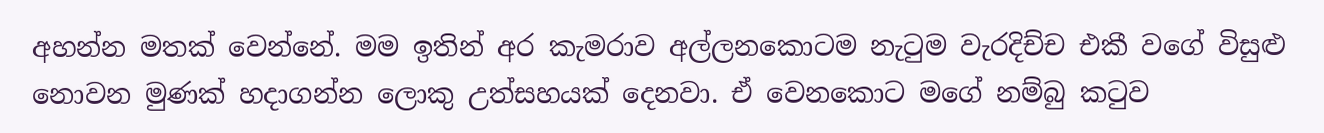අහන්න මතක් වෙන්නේ. මම ඉතින් අර කැමරාව අල්ලනකොටම නැටුම වැරදිච්ච එකී වගේ විසුළු නොවන මුණක් හදාගන්න ලොකු උත්සහයක් දෙනවා. ඒ වෙනකොට මගේ නම්බු කටුව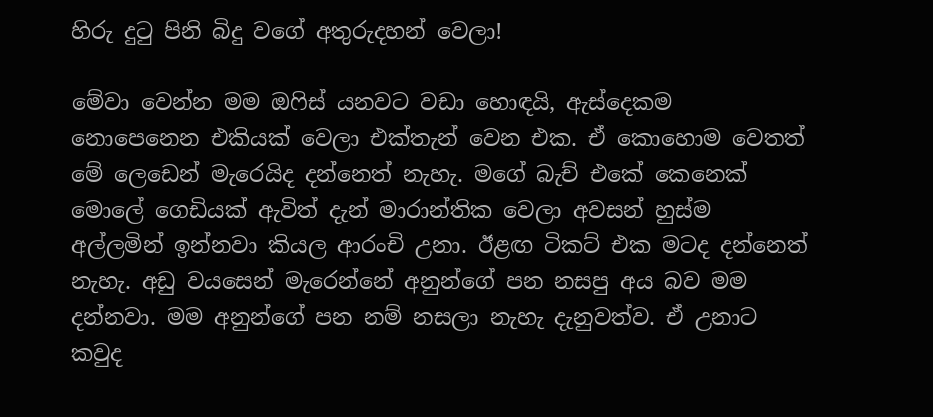හිරු දුටු පිනි බිදු වගේ අතුරුදහන් වෙලා!

මේවා වෙන්න මම ඔෆිස් යනවට වඩා හොඳයි, ඇස්දෙකම නොපෙනෙන එකියක් වෙලා එක්තැන් වෙන එක. ඒ කොහොම වෙතත් මේ ලෙඩෙන් මැරෙයිද දන්නෙත් නැහැ. මගේ බැච් එකේ කෙනෙක් මොලේ ගෙඩියක් ඇවිත් දැන් මාරාන්තික වෙලා අවසන් හුස්ම අල්ලමින් ඉන්නවා කියල ආරංචි උනා. ඊළඟ ටිකට් එක මටද දන්නෙත් නැහැ. අඩු වයසෙන් මැරෙන්නේ අනුන්ගේ පන නසපු අය බව මම දන්නවා. මම අනුන්ගේ පන නම් නසලා නැහැ දැනුවත්ව. ඒ උනාට කවුද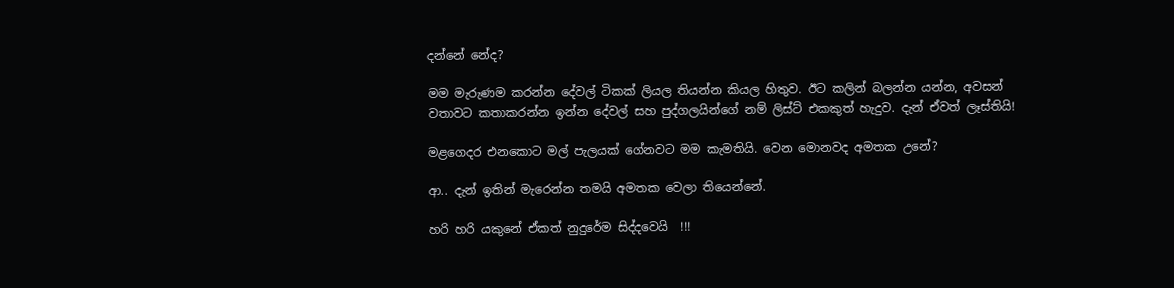දන්නේ නේද?

මම මැරුණම කරන්න දේවල් ටිකක් ලියල තියන්න කියල හිතුව. ඊට කලින් බලන්න යන්න, අවසන් වතාවට කතාකරන්න ඉන්න දේවල් සහ පුද්ගලයින්ගේ නම් ලිස්ට් එකකුත් හැදුව. දැන් ඒවත් ලෑස්තියි!

මළගෙදර එනකොට මල් පැලයක් ගේනවට මම කැමතියි. වෙන මොනවද අමතක උනේ?

ආ.. දැන් ඉතින් මැරෙන්න තමයි අමතක වෙලා තියෙන්නේ.

හරි හරි යකුනේ ඒකත් නුදුරේම සිද්දවෙයි  !!!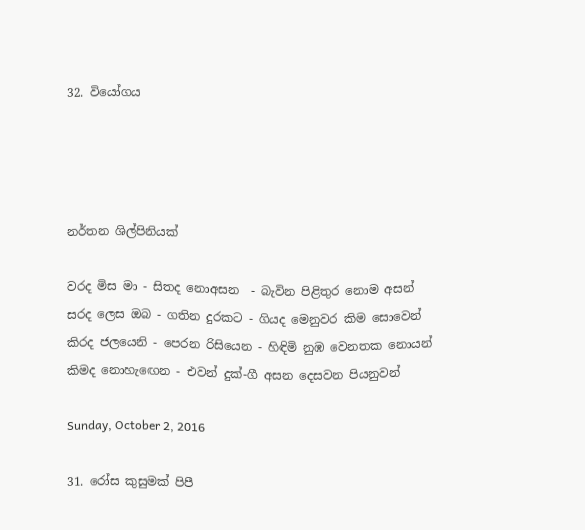32. වියෝගය




නර්තන ශිල්පිනියක්

වරද මිස මා - සිතද නොඅසන  - බැවින පිළිතුර නොම අසන්
සරද ලෙස ඔබ - ගතින දුරකට - ගියද මෙනුවර කිම සොවෙන්
කිරද ජලයෙනි - පෙරන රිසියෙන - හිඳිමි නුඹ වෙනතක නොයන්
කිමද නොහැඟෙන - එවන් දුක්-ගී අසන දෙසවන පියනුවන්

Sunday, October 2, 2016

31. රෝස කුසුමක් පිපී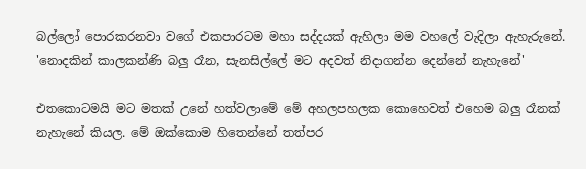බල්ලෝ පොරකරනවා වගේ එකපාරටම මහා සද්දයක් ඇහිලා මම වහලේ වැදිලා ඇහැරුනේ. 'නොදකින් කාලකන්ණි බලු රෑන, සැනසිල්ලේ මට අදවත් නිදාගන්න දෙන්නේ නැහැනේ'

එතකොටමයි මට මතක් උනේ හත්වලාමේ මේ අහලපහලක කොහෙවත් එහෙම බලු රෑනක් නැහැනේ කියල. මේ ඔක්කොම හිතෙන්නේ තත්පර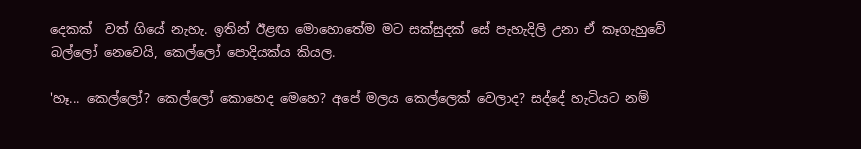දෙකක්  වත් ගියේ නැහැ. ඉතින් ඊළඟ මොහොතේම මට සක්සුදක් සේ පැහැදිලි උනා ඒ කෑගැහුවේ බල්ලෝ නෙවෙයි, කෙල්ලෝ පොදියක්ය කියල.

'හෑ... කෙල්ලෝ? කෙල්ලෝ කොහෙද මෙහෙ? අපේ මලය කෙල්ලෙක් වෙලාද? සද්දේ හැටියට නම්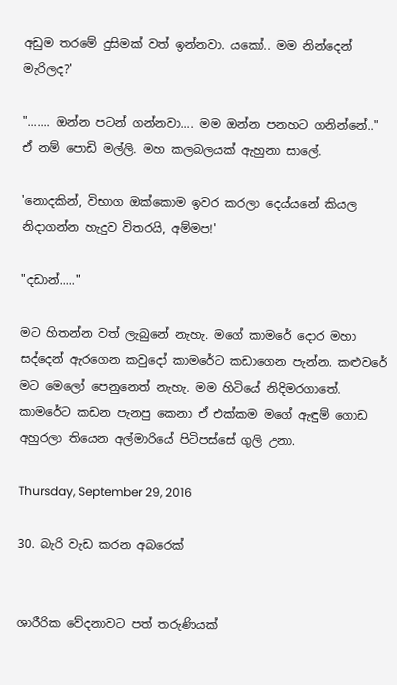අඩුම තරමේ දුසිමක් වත් ඉන්නවා. යකෝ.. මම නින්දෙන් මැරිලද?'

"....... ඔන්න පටන් ගන්නවා.... මම ඔන්න පනහට ගනින්නේ.."
ඒ නම් පොඩි මල්ලි. මහ කලබලයක් ඇහුනා සාලේ.

'නොදකින්, විභාග ඔක්කොම ඉවර කරලා දෙය්යනේ කියල  නිදාගන්න හැදුව විතරයි, අම්මප!'

"දඩාන්....."

මට හිතන්න වත් ලැබුනේ නැහැ. මගේ කාමරේ දොර මහා සද්දෙන් ඇරගෙන කවුදෝ කාමරේට කඩාගෙන පැන්න. කළුවරේ මට මෙලෝ පෙනුනෙත් නැහැ. මම හිටියේ නිදිමරගාතේ. කාමරේට කඩන පැනපු කෙනා ඒ එක්කම මගේ ඇඳුම් ගොඩ අහුරලා තියෙන අල්මාරියේ පිටිපස්සේ ගුලි උනා.

Thursday, September 29, 2016

30. බැරි වැඩ කරන අබරෙක්


ශාරීරික වේදනාවට පත් තරුණියක්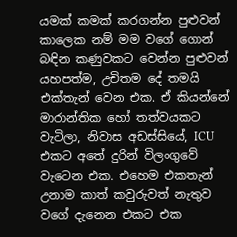යමක් කමක් කරගන්න පුළුවන් කාලෙක නම් මම වගේ ගොන් බඳින කණුවකට වෙන්න පුළුවන් යහපත්ම, උචිතම දේ තමයි එක්තැන් වෙන එක. ඒ කියන්නේ මාරාන්තික හෝ තත්වයකට වැටිලා, නිවාස අඩස්සියේ, ICU එකට අතේ දුරින් විලංගුවේ වැටෙන එක. එහෙම එකතැන් උනාම කාත් කවුරුවත් නැතුව වගේ දැනෙන එකට එක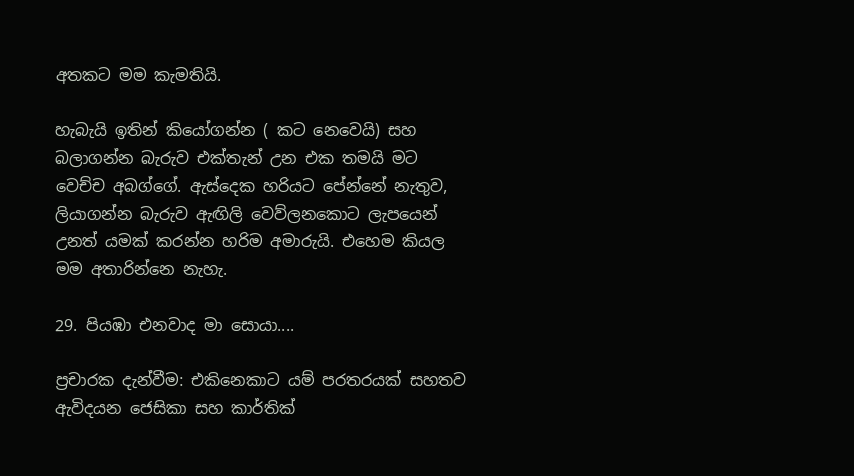අතකට මම කැමතියි.

හැබැයි ඉතින් කියෝගන්න ( කට නෙවෙයි) සහ බලාගන්න බැරුව එක්තැන් උන එක තමයි මට වෙච්ච අබග්ගේ. ඇස්දෙක හරියට පේන්නේ නැතුව, ලියාගන්න බැරුව ඇඟිලි වෙව්ලනකොට ලැපයෙන් උනත් යමක් කරන්න හරිම අමාරුයි. එහෙම කියල මම අතාරින්නෙ නැහැ.

29. පියඹා එනවාද මා සොයා....

ප්‍රචාරක දැන්වීම: එකිනෙකාට යම් පරතරයක් සහතව ඇවිදයන ජෙසිකා සහ කාර්තික්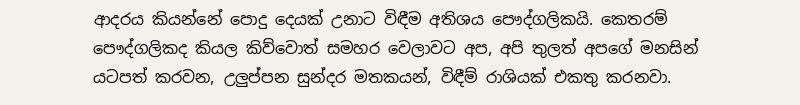ආදරය කියන්නේ පොදු දෙයක් උනාට විඳීම අතිශය පෞද්ගලිකයි. කෙතරම් පෞද්ගලිකද කියල කිව්වොත් සමහර වෙලාවට අප, අපි තුලත් අපගේ මනසින් යටපත් කරවන, උලුප්පන සුන්දර මතකයන්, විඳීම් රාශියක් එකතු කරනවා.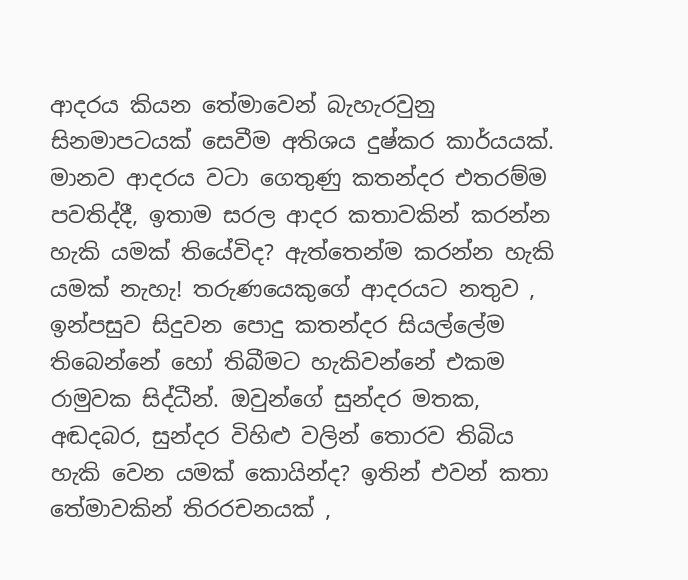ආදරය කියන තේමාවෙන් බැහැරවුනු සිනමාපටයක් සෙවීම අතිශය දුෂ්කර කාර්යයක්. මානව ආදරය වටා ගෙතුණු කතන්දර එතරම්ම පවතිද්දී, ඉතාම සරල ආදර කතාවකින් කරන්න හැකි යමක් තියේවිද? ඇත්තෙන්ම කරන්න හැකි යමක් නැහැ! තරුණයෙකුගේ ආදරයට නතුව , ඉන්පසුව සිදුවන පොදු කතන්දර සියල්ලේම තිබෙන්නේ හෝ තිබීමට හැකිවන්නේ එකම රාමුවක සිද්ධීන්. ඔවුන්ගේ සුන්දර මතක, අඬදබර, සුන්දර විහිළු වලින් තොරව තිබිය හැකි වෙන යමක් කොයින්ද? ඉතින් එවන් කතා තේමාවකින් තිරරචනයක් ,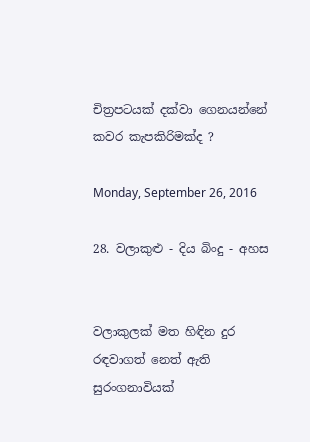චිත්‍රපටයක් දක්වා ගෙනයන්නේ කවර කැපකිරිමක්ද ?

Monday, September 26, 2016

28. වලාකුළු - දිය බිංදු - අහස


වලාකුලක් මත හිඳින දුර රඳවාගත් නෙත් ඇති සුරංගනාවියක්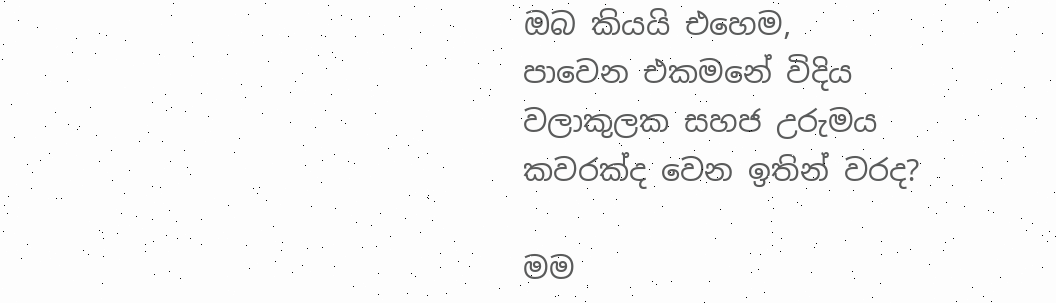ඔබ කියයි එහෙම,
පාවෙන එකමනේ විදිය
වලාකුලක සහජ උරුමය
කවරක්ද වෙන ඉතින් වරද?

මම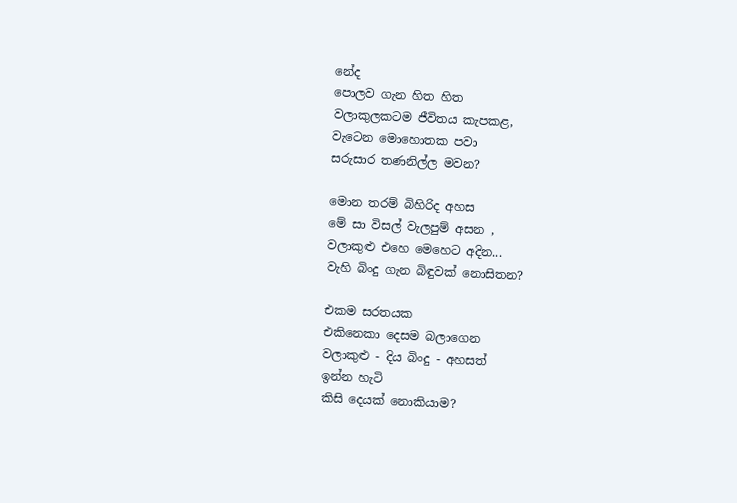නේද
පොලව ගැන හිත හිත
වලාකුලකටම ජීවිතය කැපකළ,
වැටෙන මොහොතක පවා
සරුසාර තණනිල්ල මවන?

මොන තරම් බිහිරිද අහස
මේ සා විසල් වැලපුම් අසන ,
වලාකුළු එහෙ මෙහෙට අදින...
වැහි බිංදු ගැන බිඳුවක් නොසිතන?

එකම සරතයක
එකිනෙකා දෙසම බලාගෙන
වලාකුළු - දිය බිංදු - අහසත්
ඉන්න හැටි
කිසි දෙයක් නොකියාම?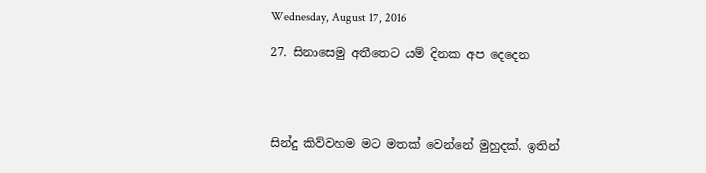Wednesday, August 17, 2016

27. සිනාසෙමු අතීතෙට යම් දිනක අප දෙදෙන




සින්දු කිව්වහම මට මතක් වෙන්නේ මුහුදක්. ඉතින්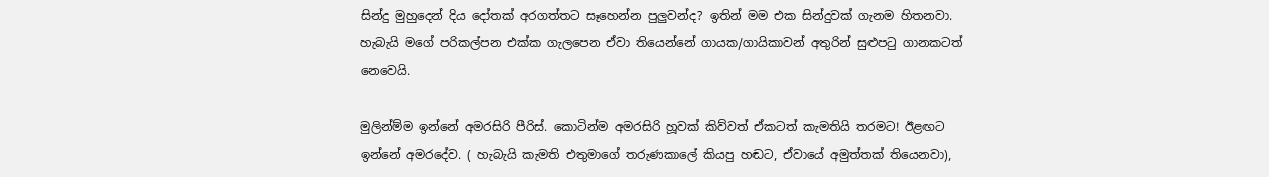සින්දු මුහුදෙන් දිය දෝතක් අරගත්තට සෑහෙන්න පුලුවන්ද? ඉතින් මම එක සින්දුවක් ගැනම හිතනවා. හැබැයි මගේ පරිකල්පන එක්ක ගැලපෙන ඒවා තියෙන්නේ ගායක/ගායිකාවන් අතුරින් සුළුපටු ගානකටත් නෙවෙයි.

මුලින්ම්ම ඉන්නේ අමරසිරි පීරිස්. කොටින්ම අමරසිරි හූවක් කිව්වත් ඒකටත් කැමතියි තරමට! ඊළඟට ඉන්නේ අමරදේව. ( හැබැයි කැමති එතුමාගේ තරුණකාලේ කියපු හඬට, ඒවායේ අමුත්තක් තියෙනවා),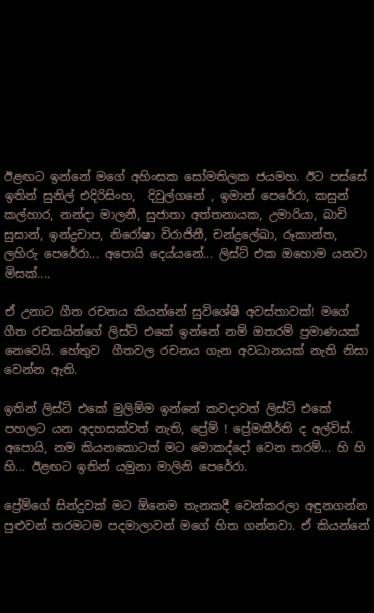ඊළඟට ඉන්නේ මගේ අහිංසක සෝමතිලක ජයමහ. ඊට පස්සේ ඉතින් සුනිල් එදිරිසිංහ,  දිවුල්ගනේ , ඉමාන් පෙරේරා, කසුන් කල්හාර, නන්දා මාලනී, සුජාතා අත්තනායක, උමාරියා, බාචි සුසාන්, ඉන්ද්‍රචාප, නිරෝෂා විරාජිනී, චන්ද්‍රලේඛා, රූකාන්ත, ලහිරු පෙරේරා... අපොයි දෙය්යනේ... ලිස්ට් එක ඔහොම යනවා මිසක්....

ඒ උනාට ගීත රචනය කියන්නේ සුවිශේෂී අවස්තාවක්! මගේ ගීත රචකයින්ගේ ලිස්ට් එකේ ඉන්නේ නම් ඔතරම් ප්‍රමාණයක් නෙවෙයි. හේතුව  ගීතවල රචනය ගැන අවධානයක් නැති නිසා වෙන්න ඇති.

ඉතින් ලිස්ට් එකේ මුලිම්ම ඉන්නේ කවදාවත් ලිස්ට් එකේ පහලට යන අදහසක්වත් නැති, ප්‍රේම් ! ප්‍රේමකීර්ති ද අල්විස්. අපොයි, නම කියනකොටත් මට මොකද්දෝ වෙන තරම්... හි හි හි... ඊළඟට ඉතින් යමුනා මාලිනි පෙරේරා.

ප්‍රේම්ගේ සින්දුවක් මට ඕනෙම තැනකදී වෙන්කරලා අඳුනගන්න පුළුවන් තරමටම පදමාලාවන් මගේ හිත ගන්නවා. ඒ කියන්නේ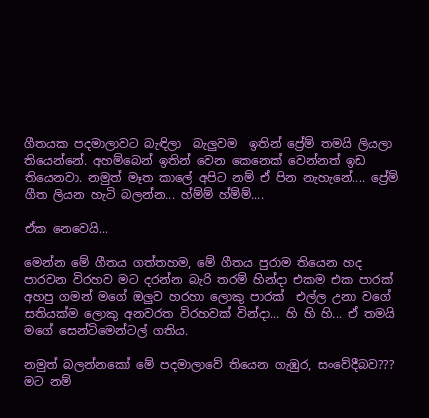ගීතයක පදමාලාවට බැඳිලා  බැලුවම  ඉතින් ප්‍රේම් තමයි ලියලා තියෙන්නේ. අහම්බෙන් ඉතින් වෙන කෙනෙක් වෙන්නත් ඉඩ තියෙනවා. නමුත් මෑත කාලේ අපිට නම් ඒ පින නැහැනේ.... ප්‍රේම් ගීත ලියන හැටි බලන්න... හ්ම්ම් හ්ම්ම්....

ඒක නෙවෙයි...

මෙන්න මේ ගීතය ගත්තහම, මේ ගීතය පුරාම තියෙන හද පාරවන විරහව මට දරන්න බැරි තරම් හින්දා එකම එක පාරක් අහපු ගමන් මගේ ඔලුව හරහා ලොකු පාරක්  එල්ල උනා වගේ සතියක්ම ලොකු අනවරත විරහවක් වින්දා... හි හි හි... ඒ තමයි මගේ සෙන්ටිමෙන්ටල් ගතිය.

නමුත් බලන්නකෝ මේ පදමාලාවේ තියෙන ගැඹුර, සංවේදීබව??? මට නම්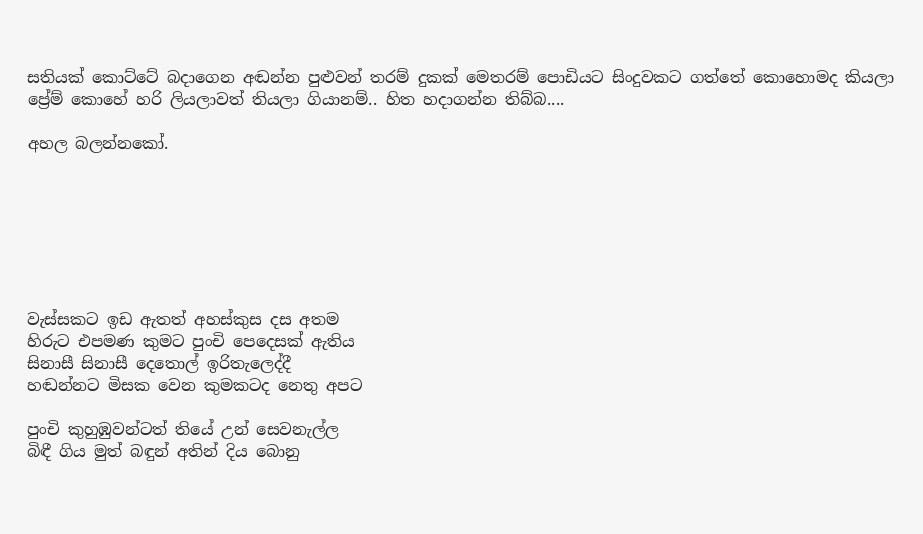සතියක් කොට්ටේ බදාගෙන අඬන්න පුළුවන් තරම් දුකක් මෙතරම් පොඩියට සිංදුවකට ගත්තේ කොහොමද කියලා ප්‍රේම් කොහේ හරි ලියලාවත් තියලා ගියානම්.. හිත හදාගන්න තිබ්බ....

අහල බලන්නකෝ.







වැස්සකට ඉඩ ඇතත් අහස්කුස දස අතම
හිරුට එපමණ කුමට පුංචි පෙදෙසක් ඇතිය
සිනාසී සිනාසී දෙතොල් ඉරිතැලෙද්දී
හඬන්නට මිසක වෙන කුමකටද නෙතු අපට

පුංචි කුහුඹුවන්ටත් තියේ උන් සෙවනැල්ල
බිඳී ගිය මුත් බඳුන් අතින් දිය බොනු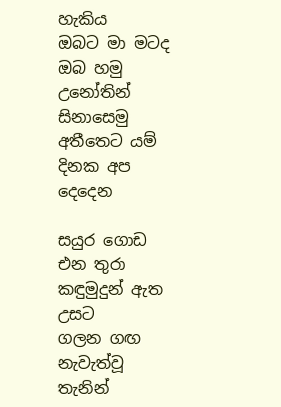හැකිය
ඔබට මා මටද ඔබ හමු උනෝතින්
සිනාසෙමු අතීතෙට යම් දිනක අප දෙදෙන

සයුර ගොඩ එන තුරා කඳුමුදුන් ඇත උසට
ගලන ගඟ නැවැත්වූ තැනින්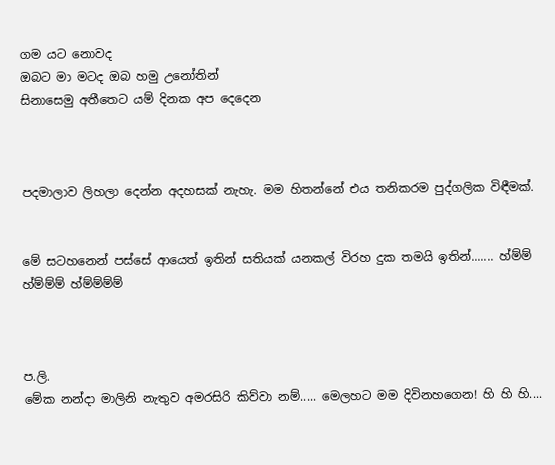ගම යට නොවද
ඔබට මා මටද ඔබ හමු උනෝතින්
සිනාසෙමු අතීතෙට යම් දිනක අප දෙදෙන



පදමාලාව ලිහලා දෙන්න අදහසක් නැහැ. මම හිතන්නේ එය තනිකරම පුද්ගලික විඳීමක්.


මේ සටහනෙන් පස්සේ ආයෙත් ඉතින් සතියක් යනකල් විරහ දුක තමයි ඉතින්....... හ්ම්ම් හ්ම්ම්ම් හ්ම්ම්ම්ම්



ප.ලි.
මේක නන්දා මාලිනි නැතුව අමරසිරි කිව්වා නම්..... මෙලහට මම දිවිනහගෙන! හි හි හි....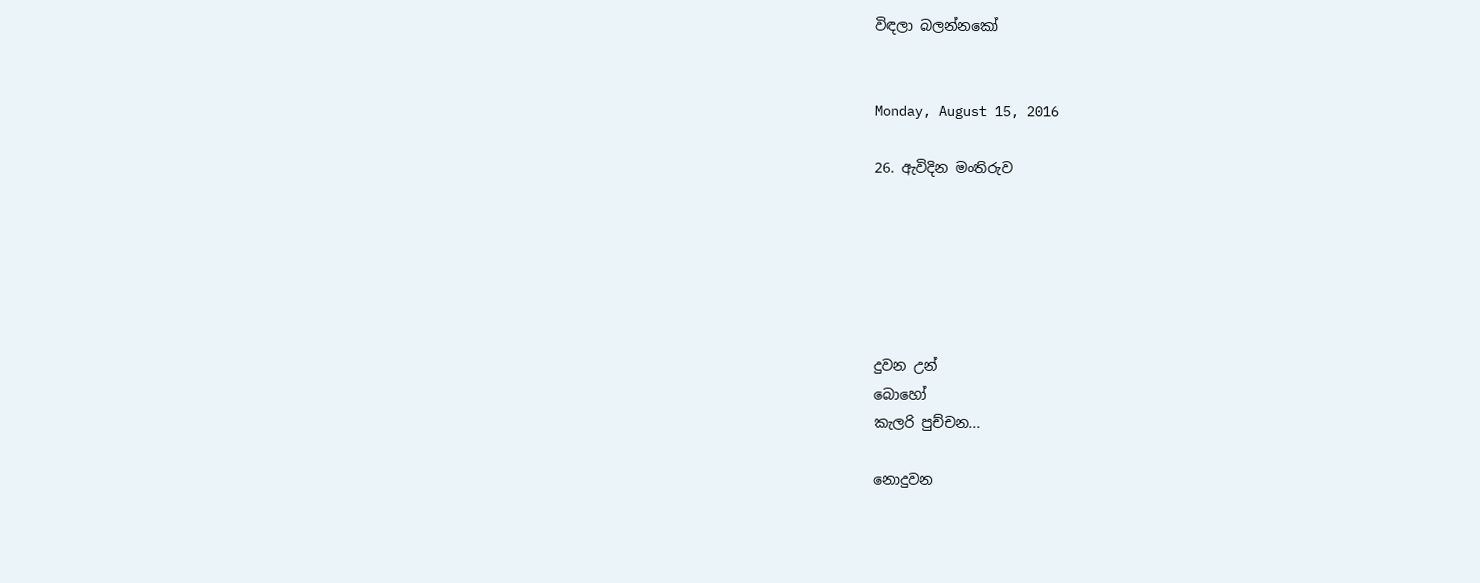විඳලා බලන්නකෝ


Monday, August 15, 2016

26. ඇවිදින මංතිරුව






දුවන උන්
බොහෝ
කැලරි පුච්චන...

නොදුවන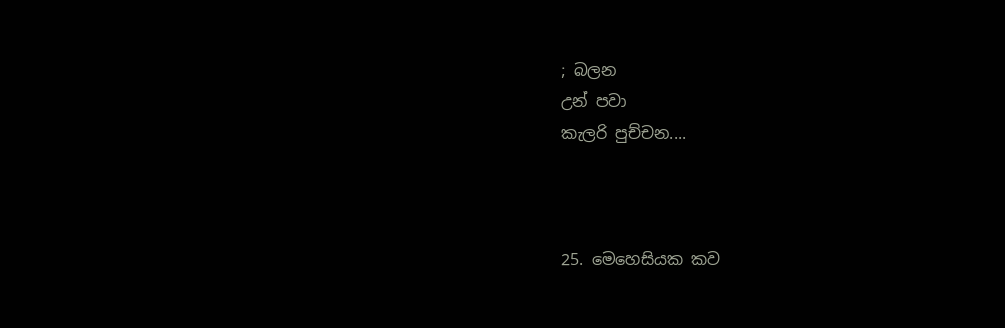; බලන
උන් පවා
කැලරි පුච්චන....



25. මෙහෙසියක කව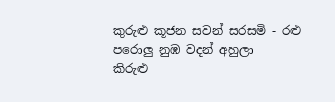කුරුළු කූජන සවන් සරසමි - රළු පරොලු නුඹ වදන් අහුලා
කිරුළු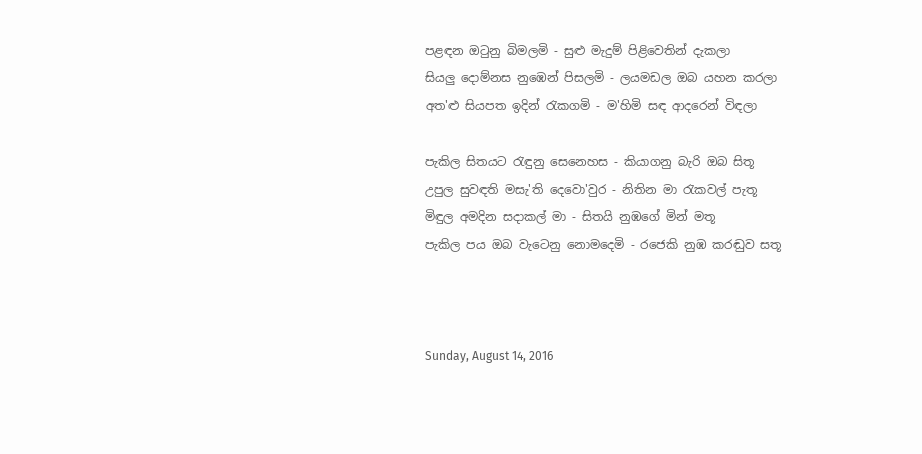පළඳන ඔටුනු බිමලමි - සුළු මැදුම් පිළිවෙතින් දැකලා
සියලු දොම්නස නුඹෙන් පිසලමි - ලයමඩල ඔබ යහන කරලා
අත'ළු සියපත ඉදින් රැකගමි - ම'හිමි සඳ ආදරෙන් විඳලා

පැකිල සිතයට රැඳුනු සෙනෙහස - කියාගනු බැරි ඔබ සිතූ
උපුල සුවඳති මසැ'ති දෙවො'වුර - නිතින මා රැකවල් පැතූ
මිඳුල අමදින සදාකල් මා - සිතයි නුඹගේ මින් මතූ
පැකිල පය ඔබ වැටෙනු නොමදෙමි - රජෙකි නුඹ කරඬුව සතූ



Sunday, August 14, 2016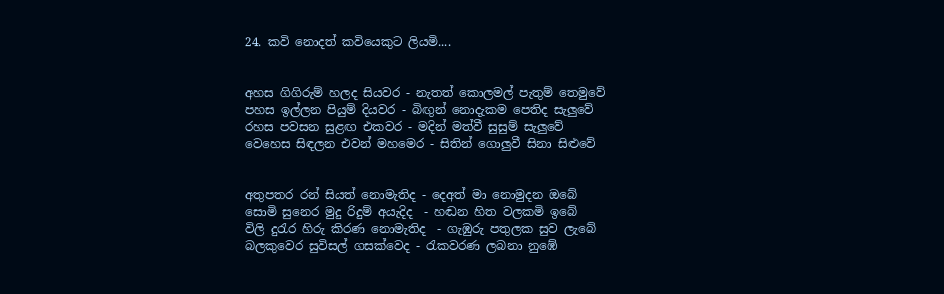24. කවි නොදත් කවියෙකුට ලියමි....


අහස ගිගිරුම් හලද සියවර - නැතත් කොලමල් පැතුම් තෙමුවේ
පහස ඉල්ලන පියුම් දියවර - බිඟුන් නොදැකම පෙතිද සැලුවේ
රහස පවසන සුළඟ එකවර - මදින් මත්වී සුසුම් සැලුවේ
වෙහෙස සිඳලන එවන් මහමෙර - සිතින් ගොලුවී සිනා සිළුවේ


අතුපතර රන් සියත් නොමැතිද - දෙඅත් මා නොමුදන ඔබේ
සොමි සුනෙර මුදු රිදුම් අයැදිද  - හඬන හිත වලකමි ඉබේ
විලි දුරැර හිරු කිරණ නොමැතිද  - ගැඹුරු පතුලක සුව ලැබේ
බලකුවෙර සුවිසල් ගසක්වෙද - රැකවරණ ලබනා නුඹේ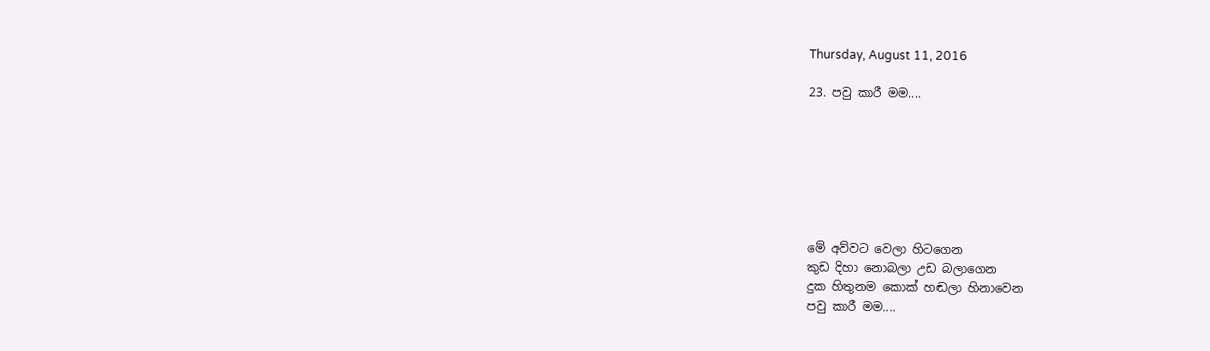Thursday, August 11, 2016

23. පවු කාරී මම....







මේ අව්වට වෙලා හිටගෙන
කුඩ දිහා නොබලා උඩ බලාගෙන
දුක හිතුනම කොක් හඬලා හිනාවෙන
පවු කාරී මම....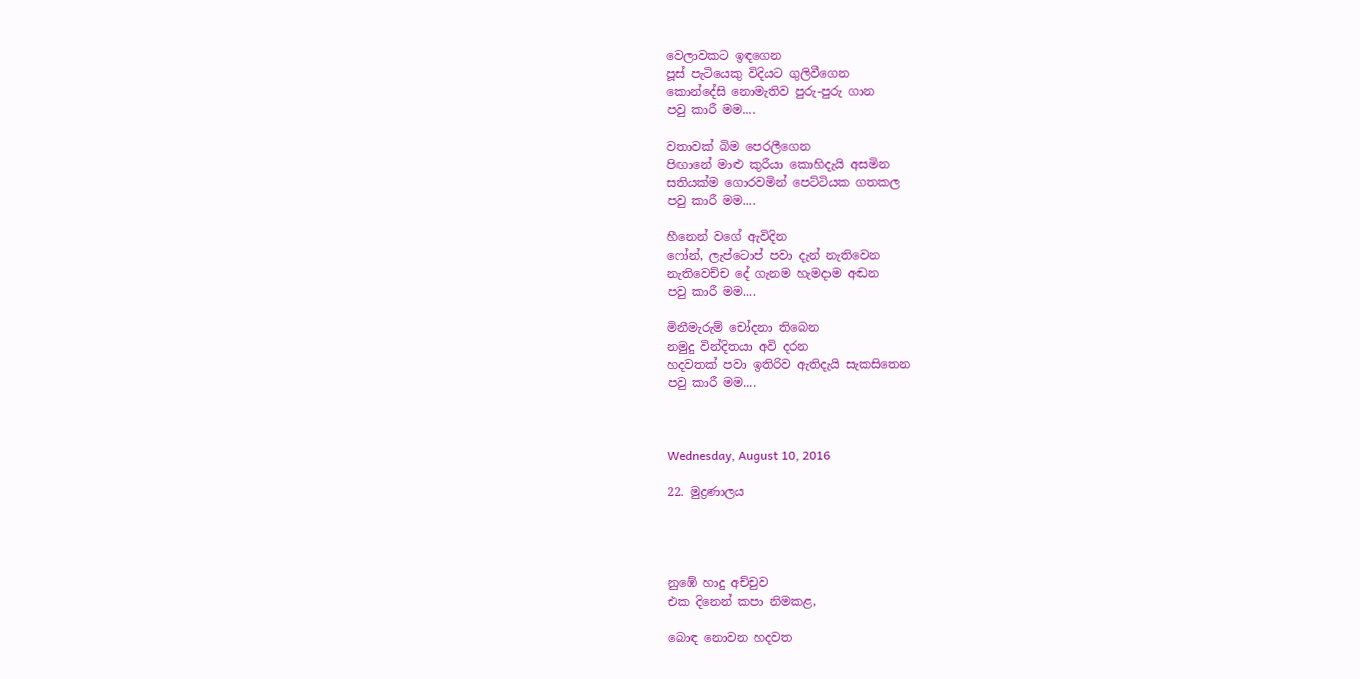වෙලාවකට ඉඳගෙන
පූස් පැටියෙකු විදියට ගුලිවීගෙන
කොන්දේසි නොමැතිව පුරු-පුරු ගාන
පවු කාරී මම....

වතාවක් බිම පෙරලීගෙන
පිඟානේ මාළු කුරීයා කොහිදැයි අසමින
සතියක්ම ගොරවමින් පෙට්ටියක ගතකල
පවු කාරී මම....

හීනෙන් වගේ ඇවිදින
ෆෝන්, ලැප්ටොප් පවා දැන් නැතිවෙන
නැතිවෙච්ච දේ ගැනම හැමදාම අඬන
පවු කාරී මම....

මිනීමැරුම් චෝදනා තිබෙන
නමුදු වින්දිතයා අවි දරන
හදවතක් පවා ඉතිරිව ඇතිදැයි සැකසිතෙන
පවු කාරී මම....



Wednesday, August 10, 2016

22. මුද්‍රණාලය




නුඹේ හාදු අච්චුව
එක දිනෙන් කපා නිමකළ,

බොඳ නොවන හදවත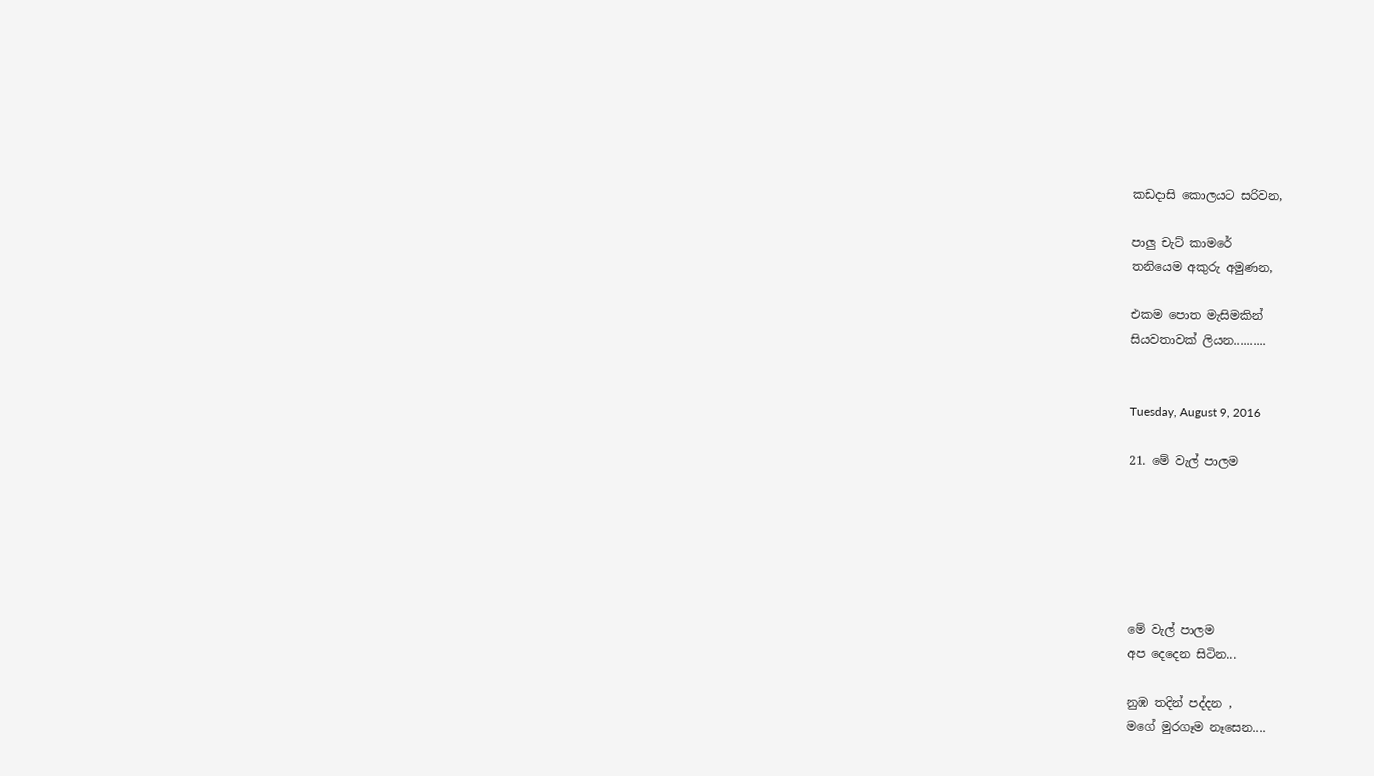කඩදාසි කොලයට සරිවන,

පාලු චැට් කාමරේ
තනියෙම අකුරු අමුණන,

එකම පොත මැසිමකින්
සියවතාවක් ලියන..........


Tuesday, August 9, 2016

21. මේ වැල් පාලම






මේ වැල් පාලම
අප දෙදෙන සිටින...

නුඹ තදින් පද්දන ,
මගේ මුරගෑම නෑසෙන....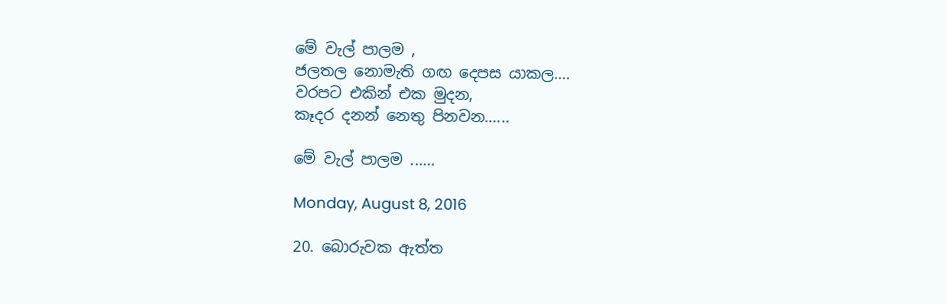මේ වැල් පාලම ,
ජලතල නොමැති ගඟ දෙපස යාකල....
වරපට එකින් එක මුදන,
කෑදර දනන් නෙතු පිනවන......

මේ වැල් පාලම ......

Monday, August 8, 2016

20. බොරුවක ඇත්ත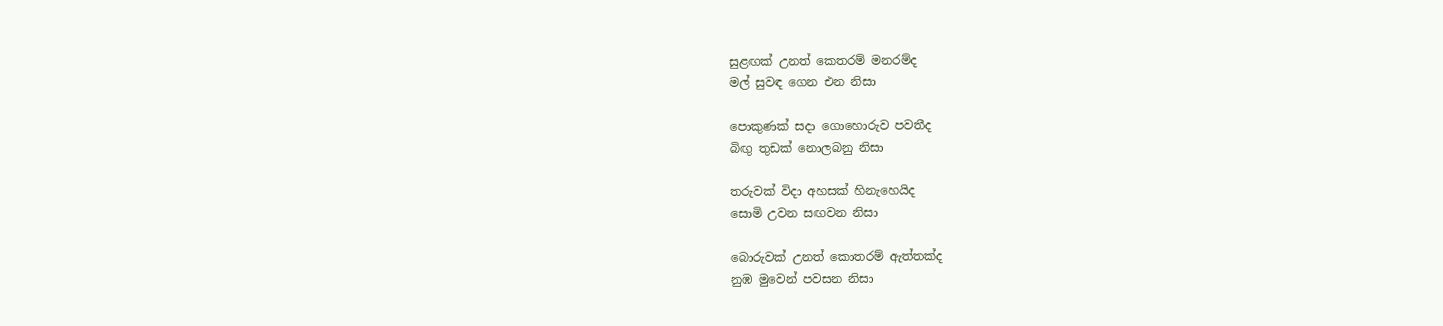සුළඟක් උනත් කෙතරම් මනරම්ද
මල් සුවඳ ගෙන එන නිසා

පොකුණක් සදා ගොහොරුව පවතීද
බිඟු තුඩක් නොලබනු නිසා

තරුවක් විදා අහසක් හිනැහෙයිද
සොමි උවන සඟවන නිසා

බොරුවක් උනත් කොතරම් ඇත්තක්ද
නුඹ මුවෙන් පවසන නිසා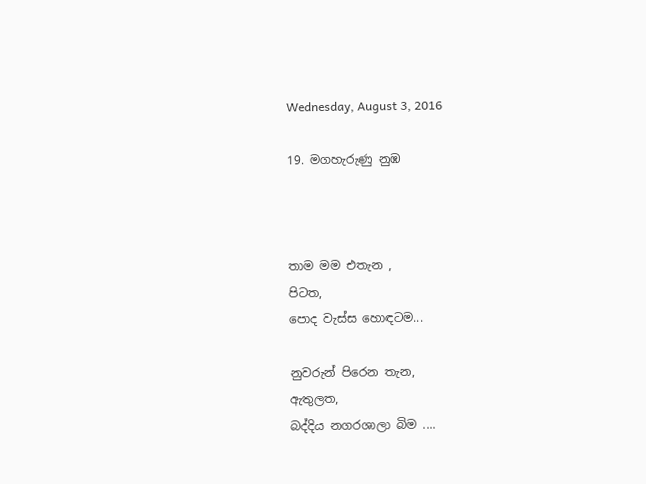Wednesday, August 3, 2016

19. මගහැරුණු නුඹ



තාම මම එතැන ,
පිටත,
පොද වැස්ස හොඳටම...

නුවරුන් පිරෙන තැන,
ඇතුලත,
බද්දිය නගරශාලා බිම ....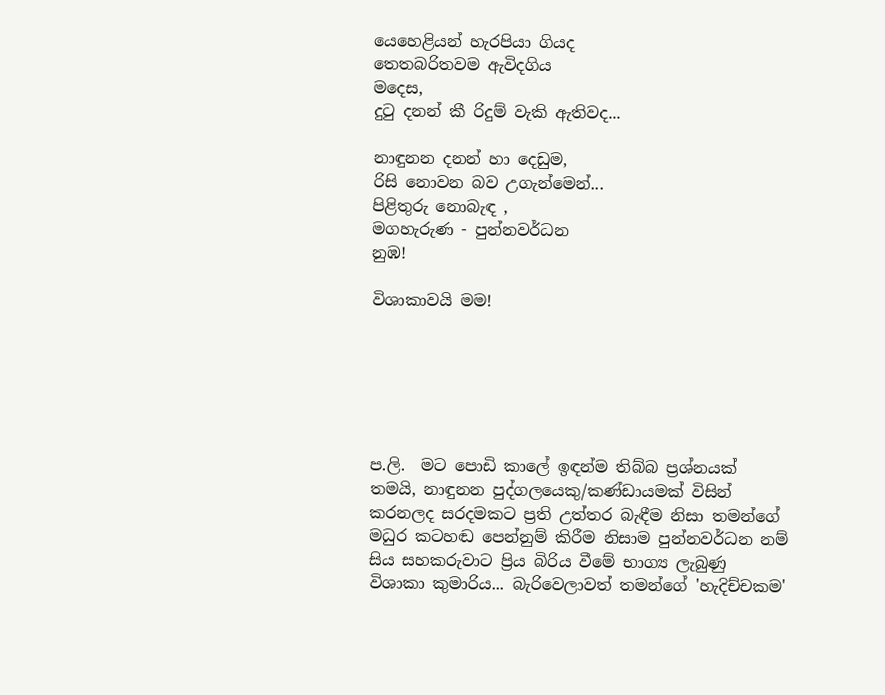යෙහෙළියන් හැරපියා ගියද
තෙතබරිතවම ඇවිදගිය
මදෙස,
දුටු දනන් කී රිදුම් වැකි ඇතිවද...

නාඳුනන දනන් හා දෙඩුම,
රිසි නොවන බව උගැන්මෙන්...
පිළිතුරු නොබැඳ ,
මගහැරුණ - පුන්නවර්ධන
නුඹ!

විශාකාවයි මම!






ප.ලි.  මට පොඩි කාලේ ඉඳන්ම තිබ්බ ප්‍රශ්නයක් තමයි, නාඳුනන පුද්ගලයෙකු/කණ්ඩායමක් විසින් කරනලද සරදමකට ප්‍රති උත්තර බැඳීම නිසා තමන්ගේ මධුර කටහඬ පෙන්නුම් කිරීම නිසාම පුන්නවර්ධන නම් සිය සහකරුවාට ප්‍රිය බිරිය වීමේ භාග්‍ය ලැබුණු විශාකා කුමාරිය... බැරිවෙලාවත් තමන්ගේ 'හැදිච්චකම'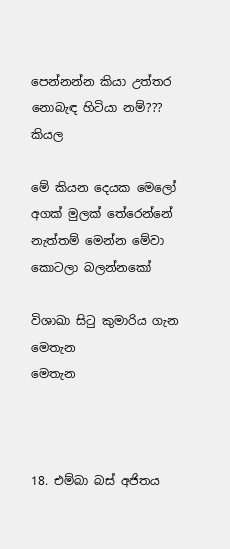පෙන්නන්න කියා උත්තර නොබැඳ හිටියා නම්??? කියල

මේ කියන දෙයක මෙලෝ අගක් මුලක් තේරෙන්නේ නැත්තම් මෙන්න මේවා කොටලා බලන්නකෝ

විශාඛා සිටු කුමාරිය ගැන
මෙතැන
මෙතැන



18. එම්බා බස් අජිතය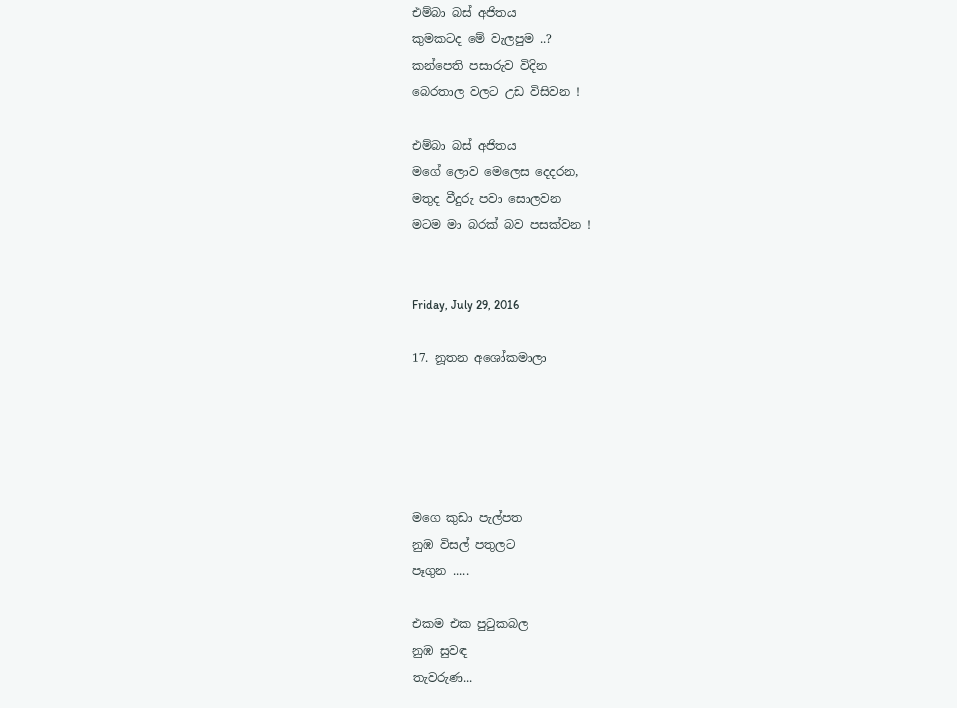එම්බා බස් අජිතය
කුමකටද මේ වැලපුම ..?
කන්පෙති පසාරුව විදින
බෙරතාල වලට උඩ විසිවන !

එම්බා බස් අජිතය
මගේ ලොව මෙලෙස දෙදරන,
මතුද වීදුරු පවා සොලවන
මටම මා බරක් බව පසක්වන !


Friday, July 29, 2016

17. නූතන අශෝකමාලා





මගෙ කුඩා පැල්පත
නුඹ විසල් පතුලට
පෑගුන .....

එකම එක පුටුකබල
නුඹ සුවඳ
තැවරුණ...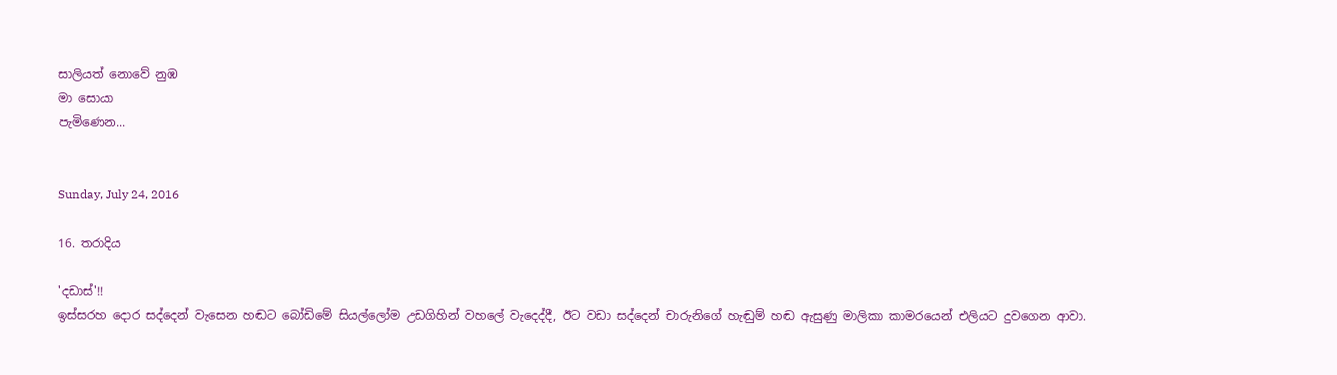සාලියත් නොවේ නුඹ
මා සොයා
පැමිණෙන...


Sunday, July 24, 2016

16. තරාදිය

'දඩාස්'!!
ඉස්සරහ දොර සද්දෙන් වැසෙන හඬට බෝඩිමේ සියල්ලෝම උඩගිහින් වහලේ වැදෙද්දී, ඊට වඩා සද්දෙන් චාරුනිගේ හැඬුම් හඬ ඇසුණු මාලිකා කාමරයෙන් එලියට දුවගෙන ආවා.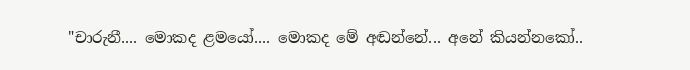"චාරුනී.... මොකද ළමයෝ.... මොකද මේ අඬන්නේ... අනේ කියන්නකෝ..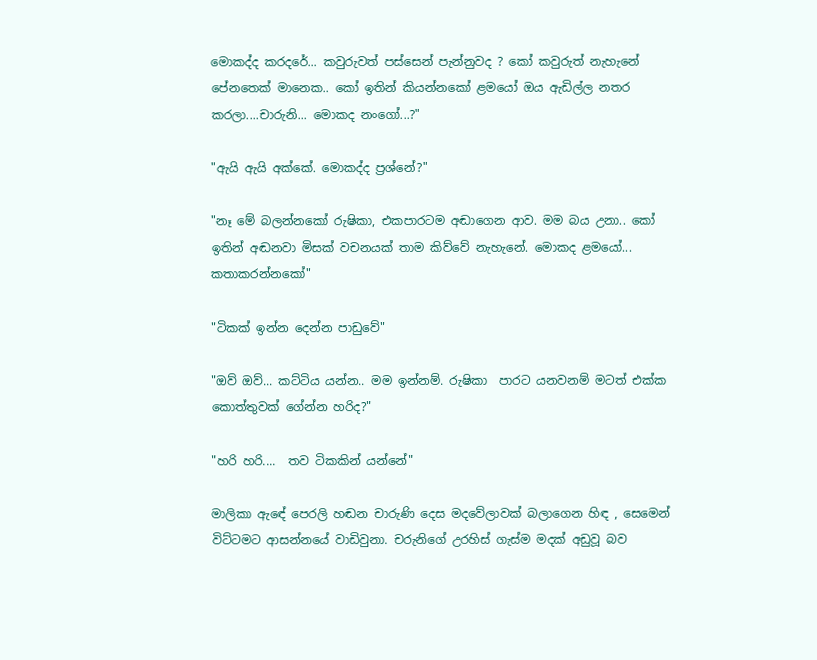මොකද්ද කරදරේ... කවුරුවත් පස්සෙන් පැන්නුවද ? කෝ කවුරුත් නැහැනේ පේනතෙක් මානෙක.. කෝ ඉතින් කියන්නකෝ ළමයෝ ඔය ඇඩිල්ල නතර කරලා....චාරුනි... මොකද නංගෝ...?"

"ඇයි ඇයි අක්කේ. මොකද්ද ප්‍රශ්නේ?"

"නෑ මේ බලන්නකෝ රුෂිකා, එකපාරටම අඬාගෙන ආව. මම බය උනා.. කෝ ඉතින් අඬනවා මිසක් වචනයක් තාම කිව්වේ නැහැනේ. මොකද ළමයෝ... කතාකරන්නකෝ"

"ටිකක් ඉන්න දෙන්න පාඩුවේ"

"ඔව් ඔව්... කට්ටිය යන්න.. මම ඉන්නම්. රුෂිකා  පාරට යනවනම් මටත් එක්ක කොත්තුවක් ගේන්න හරිද?"

"හරි හරි....  තව ටිකකින් යන්නේ"

මාලිකා ඇඳේ පෙරලි හඬන චාරුණි දෙස මදවේලාවක් බලාගෙන හිඳ , සෙමෙන් විට්ටමට ආසන්නයේ වාඩිවුනා. චරුනිගේ උරහිස් ගැස්ම මදක් අඩුවූ බව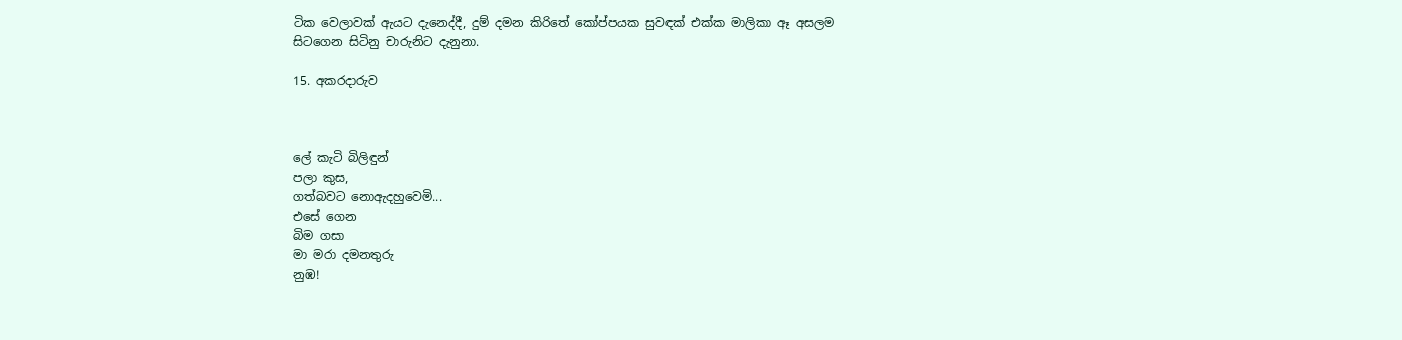ටික වෙලාවක් ඇයට දැනෙද්දී, දුම් දමන කිරිතේ කෝප්පයක සුවඳක් එක්ක මාලිකා ඈ අසලම සිටගෙන සිටිනු චාරුනිට දැනුනා.

15. අකරදාරුව



ලේ කැටි බිලිඳුන්
පලා කුස,
ගත්බවට නොඇදහුවෙමි...
එසේ ගෙන
බිම ගසා
මා මරා දමනතුරු
නුඹ!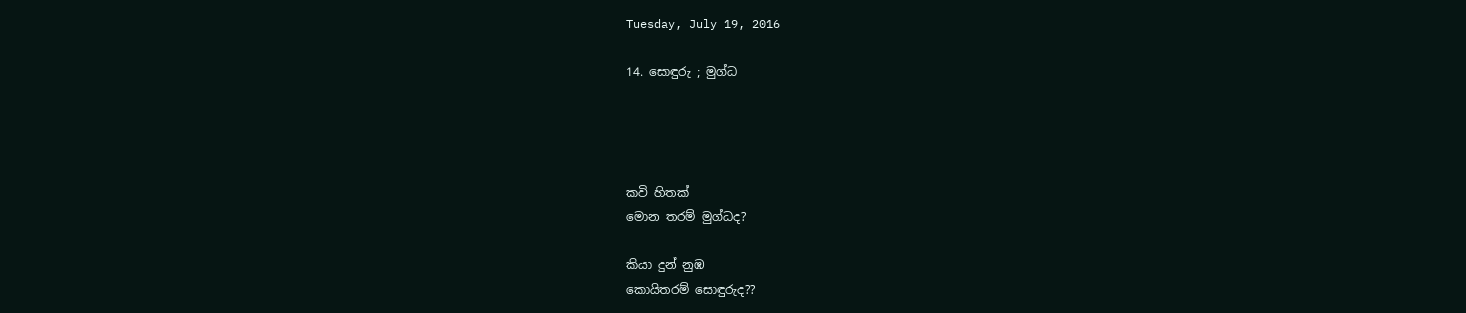Tuesday, July 19, 2016

14. සොඳුරු ; මුග්ධ




කවි හිතක්
මොන තරම් මුග්ධද?

කියා දුන් නුඹ
කොයිතරම් සොඳුරුද??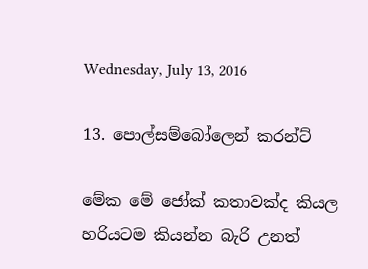Wednesday, July 13, 2016

13. පොල්සම්බෝලෙන් කරන්ට්

මේක මේ ජෝක් කතාවක්ද කියල හරියටම කියන්න බැරි උනත්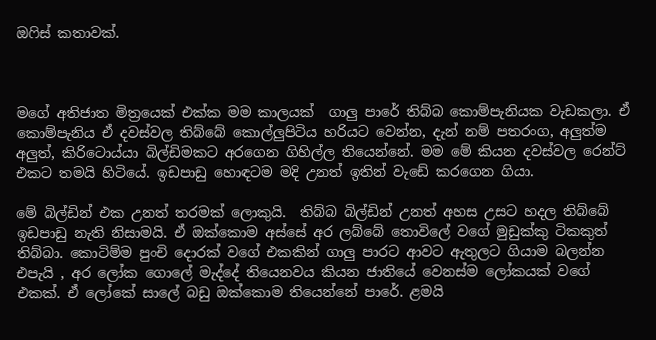ඔෆිස් කතාවක්.



මගේ අතිජාත මිත්‍රයෙක් එක්ක මම කාලයක්  ගාලු පාරේ තිබ්බ කොම්පැනියක වැඩකලා. ඒ කොම්පැනිය ඒ දවස්වල තිබ්බේ කොල්ලුපිටිය හරියට වෙන්න, දැන් නම් පතරංග, අලුත්ම අලුත්, කිරිටොය්යා බිල්ඩිමකට අරගෙන ගිහිල්ල තියෙන්නේ. මම මේ කියන දවස්වල රෙන්ට් එකට තමයි හිටියේ. ඉඩපාඩු හොඳටම මදි උනත් ඉතින් වැඩේ කරගෙන ගියා.

මේ බිල්ඩින් එක උනත් තරමක් ලොකුයි.  තිබ්බ බිල්ඩින් උනත් අහස උසට හදල තිබ්බේ ඉඩපාඩු නැති නිසාමයි. ඒ ඔක්කොම අස්සේ අර ලබ්බේ තොවිලේ වගේ මුඩුක්කු ටිකකුත් තිබ්බා. කොටිම්ම පුංචි දොරක් වගේ එකකින් ගාලු පාරට ආවට ඇතුලට ගියාම බලන්න එපැයි , අර ලෝක ගොලේ මැද්දේ තියෙනවය කියන ජාතියේ වෙනස්ම ලෝකයක් වගේ එකක්. ඒ ලෝකේ සාලේ බඩු ඔක්කොම තියෙන්නේ පාරේ. ළමයි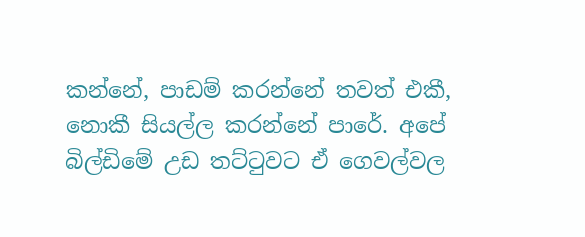කන්නේ, පාඩම් කරන්නේ තවත් එකී, නොකී සියල්ල කරන්නේ පාරේ. අපේ බිල්ඩිමේ උඩ තට්ටුවට ඒ ගෙවල්වල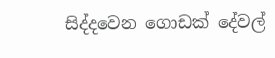සිද්දවෙන ගොඩක් දේවල්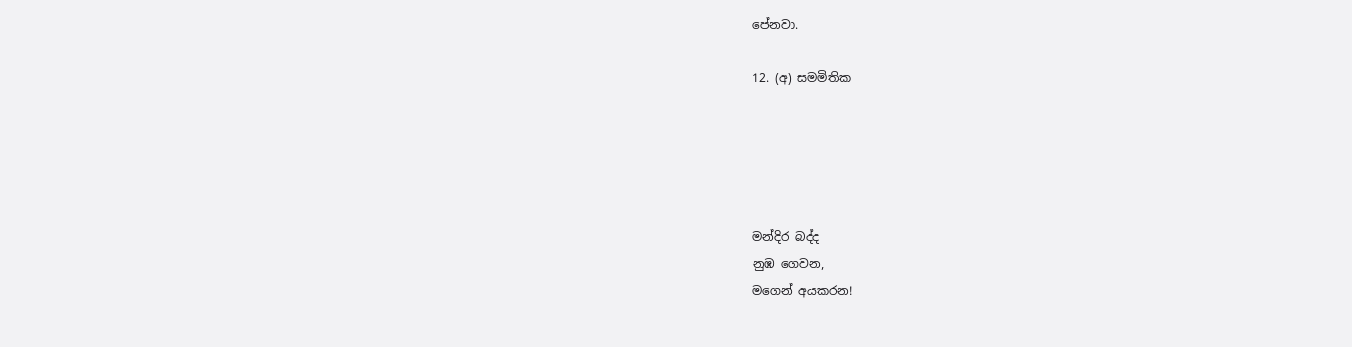පේනවා.

12. (අ) සමමිතික





මන්දිර බද්ද
නුඹ ගෙවන,
මගෙන් අයකරන!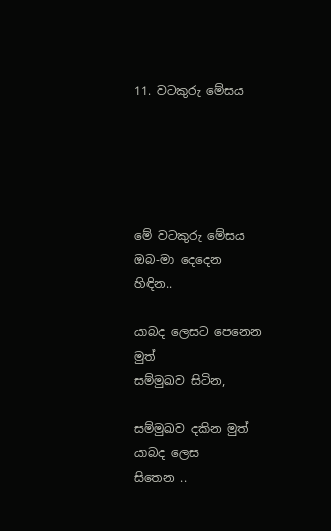11. වටකුරු මේසය





මේ වටකුරු මේසය
ඔබ-මා දෙදෙන
හිඳින..

යාබද ලෙසට පෙනෙන
මුත්
සම්මුඛව සිටින,

සම්මුඛව දකින මුත්
යාබද ලෙස
සිතෙන ..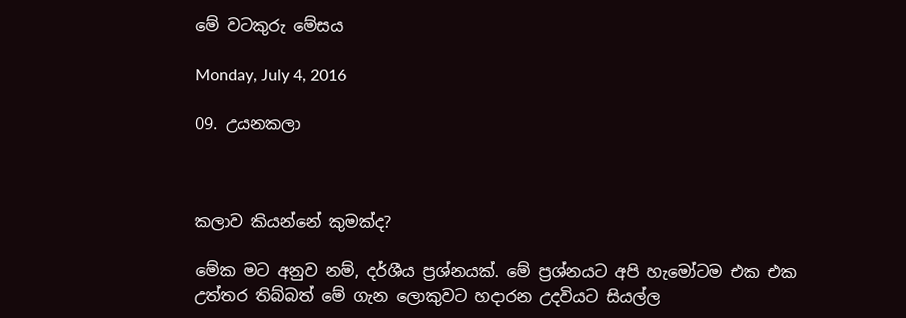මේ වටකුරු මේසය

Monday, July 4, 2016

09. උයනකලා



කලාව කියන්නේ කුමක්ද?

මේක මට අනුව නම්, දර්ශීය ප්‍රශ්නයක්. මේ ප්‍රශ්නයට අපි හැමෝටම එක එක උත්තර තිබ්බත් මේ ගැන ලොකුවට හදාරන උදවියට සියල්ල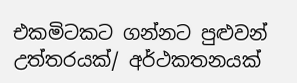එකමිටකට ගන්නට පුළුවන් උත්තරයක්/ අර්ථකතනයක්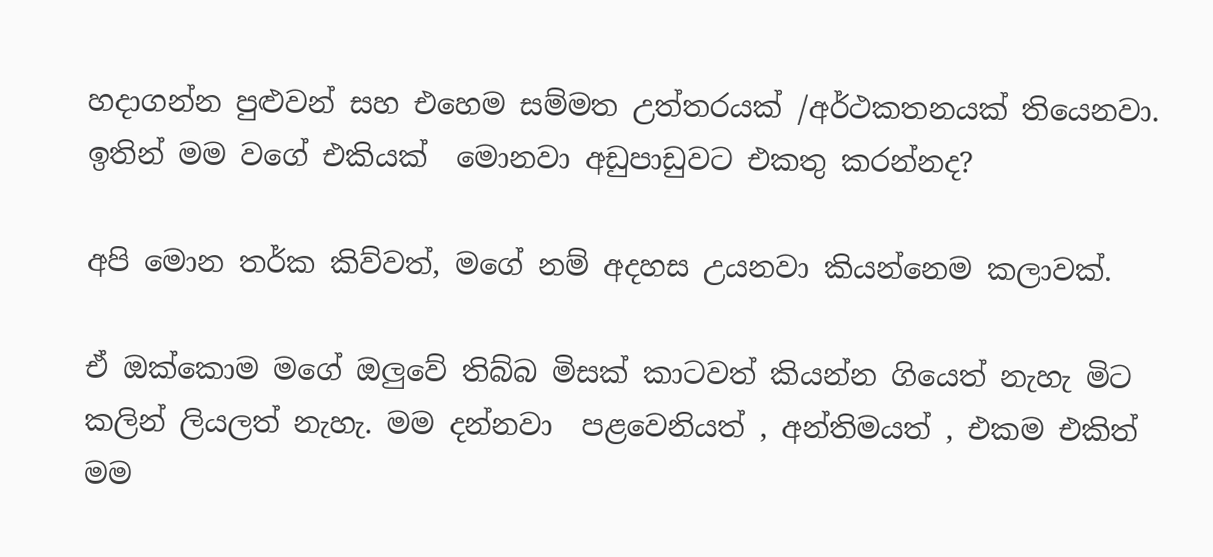හදාගන්න පුළුවන් සහ එහෙම සම්මත උත්තරයක් /අර්ථකතනයක් තියෙනවා. ඉතින් මම වගේ එකියක්  මොනවා අඩුපාඩුවට එකතු කරන්නද?

අපි මොන තර්ක කිව්වත්, මගේ නම් අදහස උයනවා කියන්නෙම කලාවක්.

ඒ ඔක්කොම මගේ ඔලුවේ තිබ්බ මිසක් කාටවත් කියන්න ගියෙත් නැහැ මිට කලින් ලියලත් නැහැ. මම දන්නවා  පළවෙනියත් , අන්තිමයත් , එකම එකිත් මම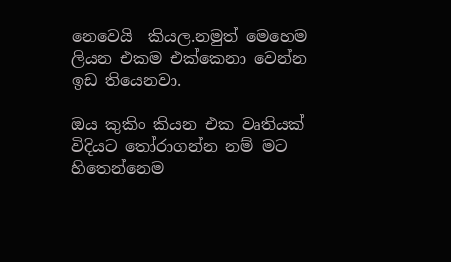නෙවෙයි  කියල.නමුත් මෙහෙම ලියන එකම එක්කෙනා වෙන්න ඉඩ තියෙනවා.

ඔය කුකිං කියන එක වෘතියක් විදියට තෝරාගන්න නම් මට හිතෙන්නෙම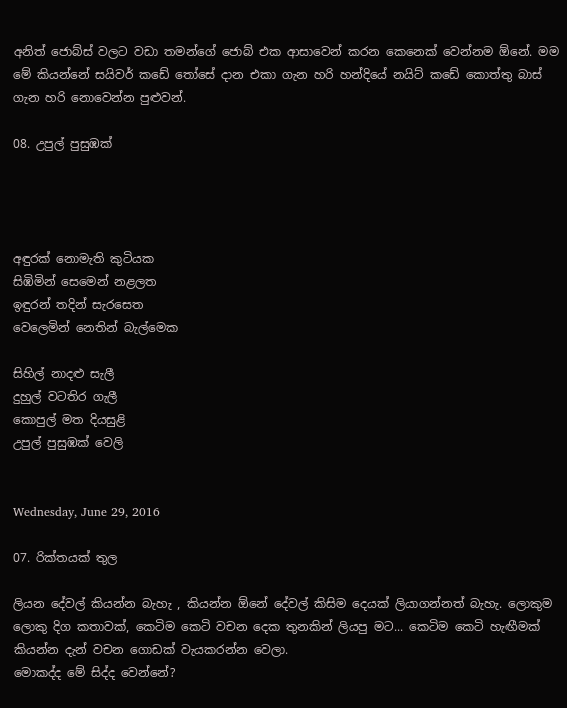අනිත් ජොබ්ස් වලට වඩා තමන්ගේ ජොබ් එක ආසාවෙන් කරන කෙනෙක් වෙන්නම ඕනේ. මම මේ කියන්නේ සයිවර් කඩේ තෝසේ දාන එකා ගැන හරි හන්දියේ නයිට් කඩේ කොත්තු බාස් ගැන හරි නොවෙන්න පුළුවන්.

08. උපුල් පුසුඹක්




අඳුරක් නොමැති කුටියක
සිඹිමින් සෙමෙන් නළලත
ඉඳුරන් තදින් සැරසෙත
වෙලෙමින් නෙතින් බැල්මෙක

සිහිල් නාදළු සැලී
දුහුල් වටතිර ගැලී
කොපුල් මත දියසුළි
උපුල් පුසුඹක් වෙලි


Wednesday, June 29, 2016

07. රික්තයක් තුල

ලියන දේවල් කියන්න බැහැ , කියන්න ඕනේ දේවල් කිසිම දෙයක් ලියාගන්නත් බැහැ. ලොකුම ලොකු දිග කතාවක්, කෙටිම කෙටි වචන දෙක තුනකින් ලියපු මට... කෙටිම කෙටි හැඟීමක් කියන්න දැන් වචන ගොඩක් වැයකරන්න වෙලා.
මොකද්ද මේ සිද්ද වෙන්නේ?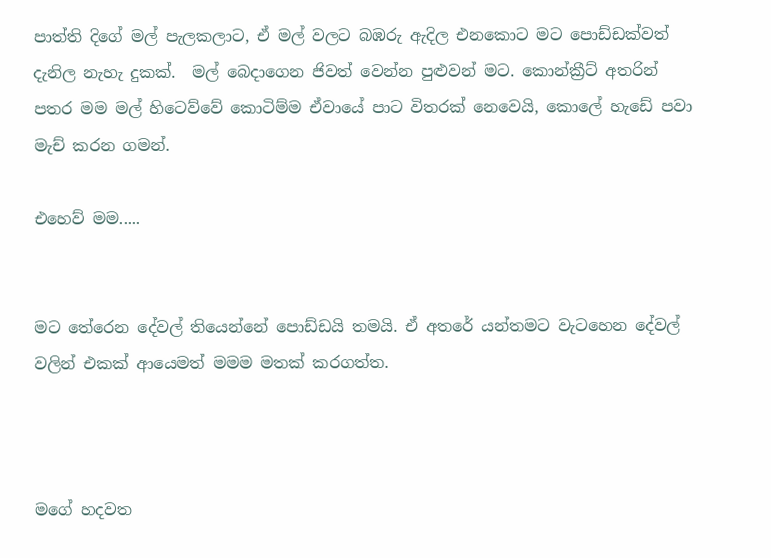පාත්ති දිගේ මල් පැලකලාට, ඒ මල් වලට බඹරු ඇදිල එනකොට මට පොඩ්ඩක්වත් දැනිල නැහැ දුකක්.  මල් බෙදාගෙන ජිවත් වෙන්න පුළුවන් මට. කොන්ක්‍රීට් අතරින් පතර මම මල් හිටෙව්වේ කොටිම්ම ඒවායේ පාට විතරක් නෙවෙයි, කොලේ හැඩේ පවා මැච් කරන ගමන්.

එහෙව් මම.....


මට තේරෙන දේවල් තියෙන්නේ පොඩ්ඩයි තමයි. ඒ අතරේ යන්තමට වැටහෙන දේවල් වලින් එකක් ආයෙමත් මමම මතක් කරගත්ත.



මගේ හදවත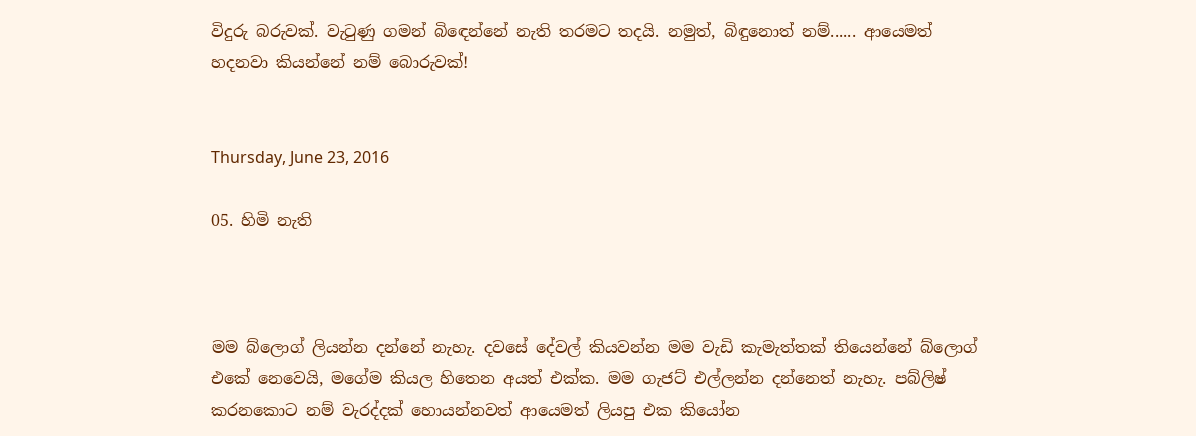විදුරු බරුවක්. වැටුණු ගමන් බිඳෙන්නේ නැති තරමට තදයි. නමුත්, බිඳුනොත් නම්...... ආයෙමත් හදනවා කියන්නේ නම් බොරුවක්!


Thursday, June 23, 2016

05. හිමි නැති



මම බ්ලොග් ලියන්න දන්නේ නැහැ. දවසේ දේවල් කියවන්න මම වැඩි කැමැත්තක් තියෙන්නේ බ්ලොග් එකේ නෙවෙයි, මගේම කියල හිතෙන අයත් එක්ක. මම ගැජට් එල්ලන්න දන්නෙත් නැහැ. පබ්ලිෂ් කරනකොට නම් වැරද්දක් හොයන්නවත් ආයෙමත් ලියපු එක කියෝන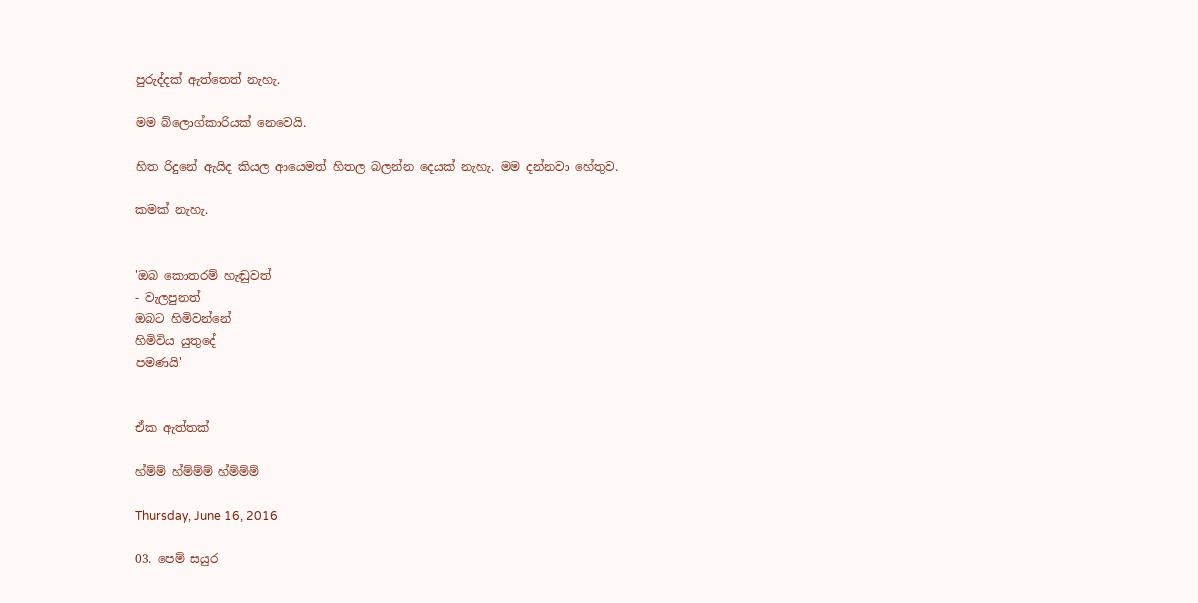පුරුද්දක් ඇත්තෙත් නැහැ.

මම බ්ලොග්කාරියක් නෙවෙයි.

හිත රිදුනේ ඇයිද කියල ආයෙමත් හිතල බලන්න දෙයක් නැහැ. මම දන්නවා හේතුව.

කමක් නැහැ.


'ඔබ කොතරම් හැඬුවත්
- වැලපුනත්
ඔබට හිමිවන්නේ
හිමිවිය යුතුදේ
පමණයි'


ඒක ඇත්තක්

හ්ම්ම් හ්ම්ම්ම් හ්ම්ම්ම්

Thursday, June 16, 2016

03. පෙම් සයුර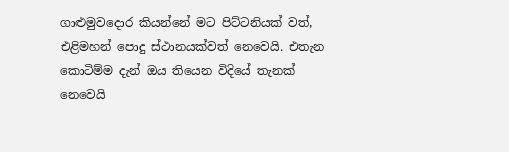ගාළුමුවදොර කියන්නේ මට පිට්ටනියක් වත්, එළිමහන් පොදු ස්ථානයක්වත් නෙවෙයි. එතැන කොටිම්ම දැන් ඔය තියෙන විදියේ තැනක් නෙවෙයි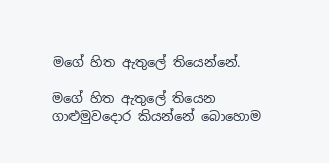මගේ හිත ඇතුලේ තියෙන්නේ.

මගේ හිත ඇතුලේ තියෙන ගාළුමුවදොර කියන්නේ බොහොම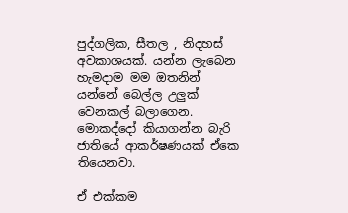පුද්ගලික, සීතල , නිදහස් අවකාශයක්. යන්න ලැබෙන හැමදාම මම ඔතනින් යන්නේ බෙල්ල උලුක් වෙනකල් බලාගෙන. මොකද්දෝ කියාගන්න බැරි ජාතියේ ආකර්ෂණයක් ඒකෙ තියෙනවා.

ඒ එක්කම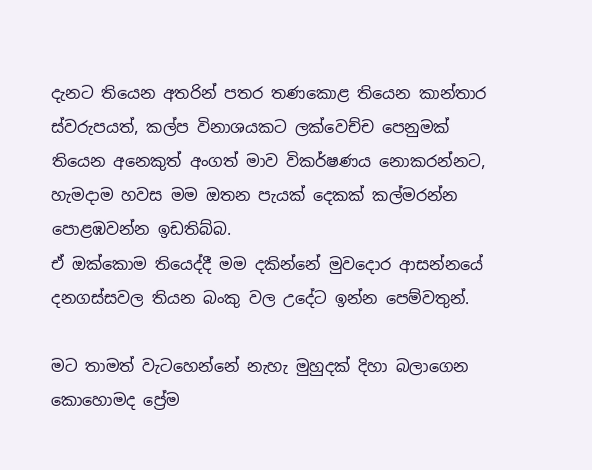දැනට තියෙන අතරින් පතර තණකොළ තියෙන කාන්තාර ස්වරුපයත්, කල්ප විනාශයකට ලක්වෙච්ච පෙනුමක් තියෙන අනෙකුත් අංගත් මාව විකර්ෂණය නොකරන්නට, හැමදාම හවස මම ඔතන පැයක් දෙකක් කල්මරන්න පොළඹවන්න ඉඩතිබ්බ.
ඒ ඔක්කොම තියෙද්දී මම දකින්නේ මුවදොර ආසන්නයේ දනගස්සවල තියන බංකු වල උදේට ඉන්න පෙම්වතුන්.

මට තාමත් වැටහෙන්නේ නැහැ මුහුදක් දිහා බලාගෙන කොහොමද ප්‍රේම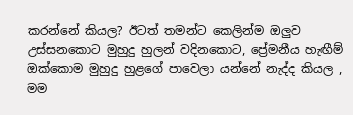කරන්නේ කියල? ඊටත් තමන්ට කෙලින්ම ඔලුව උස්සනකොට මුහුදු හුලන් වදිනකොට, ප්‍රේමනීය හැඟීම් ඔක්කොම මුහුදු හුළගේ පාවෙලා යන්නේ නැද්ද කියල , මම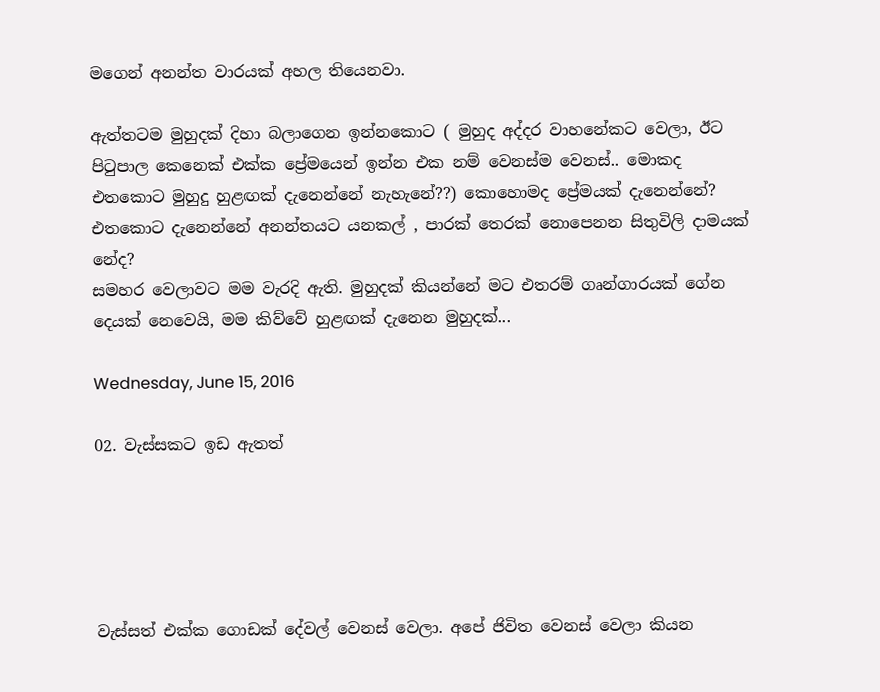මගෙන් අනන්ත වාරයක් අහල තියෙනවා.

ඇත්තටම මුහුදක් දිහා බලාගෙන ඉන්නකොට ( මුහුද අද්දර වාහනේකට වෙලා, ඊට පිටුපාල කෙනෙක් එක්ක ප්‍රේමයෙන් ඉන්න එක නම් වෙනස්ම වෙනස්.. මොකද එතකොට මුහුදු හුළඟක් දැනෙන්නේ නැහැනේ??) කොහොමද ප්‍රේමයක් දැනෙන්නේ? එතකොට දැනෙන්නේ අනන්තයට යනකල් , පාරක් තෙරක් නොපෙනන සිතුවිලි දාමයක් නේද?
සමහර වෙලාවට මම වැරදි ඇති. මුහුදක් කියන්නේ මට එතරම් ගෘන්ගාරයක් ගේන දෙයක් නෙවෙයි, මම කිව්වේ හුළඟක් දැනෙන මුහුදක්...

Wednesday, June 15, 2016

02. වැස්සකට ඉඩ ඇතත්





වැස්සත් එක්ක ගොඩක් දේවල් වෙනස් වෙලා. අපේ ජිවිත වෙනස් වෙලා කියන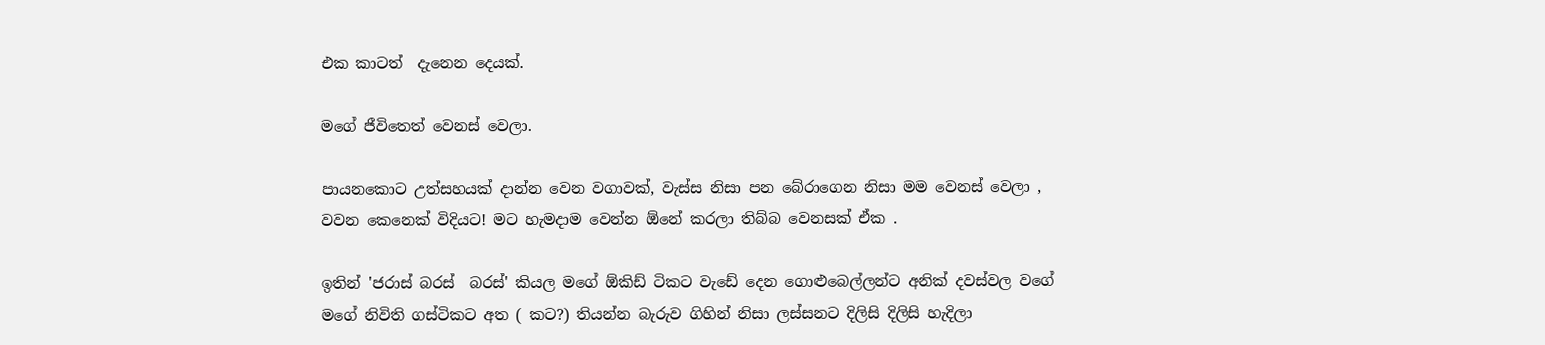එක කාටත්  දැනෙන දෙයක්.

මගේ ජීවිතෙත් වෙනස් වෙලා.

පායනකොට උත්සහයක් දාන්න වෙන වගාවක්, වැස්ස නිසා පන බේරාගෙන නිසා මම වෙනස් වෙලා , වවන කෙනෙක් විදියට! මට හැමදාම වෙන්න ඕනේ කරලා තිබ්බ වෙනසක් ඒක .

ඉතින් 'ජරාස් බරස්  බරස්' කියල මගේ ඕකිඩ් ටිකට වැඩේ දෙන ගොළුබෙල්ලන්ට අනික් දවස්වල වගේ මගේ නිවිති ගස්ටිකට අත ( කට?) තියන්න බැරුව ගිහින් නිසා ලස්සනට දිලිසි දිලිසි හැදිලා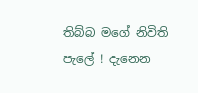තිබ්බ මගේ නිවිති පැලේ ! දැනෙන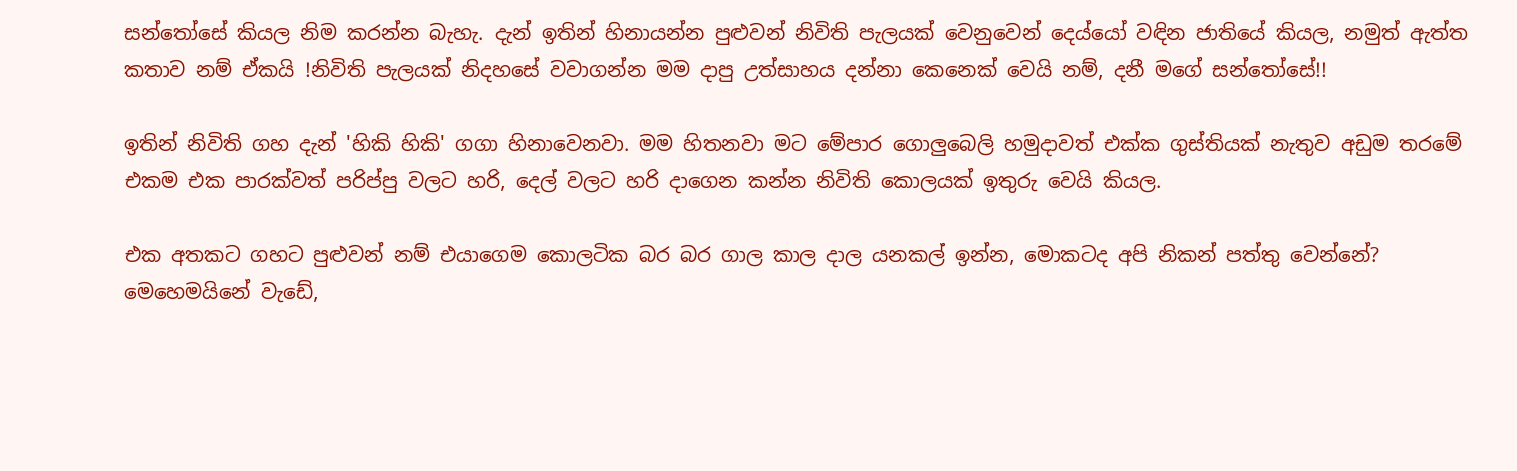සන්තෝසේ කියල නිම කරන්න බැහැ. දැන් ඉතින් හිනායන්න පුළුවන් නිවිති පැලයක් වෙනුවෙන් දෙය්යෝ වඳින ජාතියේ කියල, නමුත් ඇත්ත කතාව නම් ඒකයි !නිවිති පැලයක් නිදහසේ වවාගන්න මම දාපු උත්සාහය දන්නා කෙනෙක් වෙයි නම්, දනී මගේ සන්තෝසේ!!

ඉතින් නිවිති ගහ දැන් 'හිකි හිකි' ගගා හිනාවෙනවා. මම හිතනවා මට මේපාර ගොලුබෙලි හමුදාවත් එක්ක ගුස්තියක් නැතුව අඩුම තරමේ එකම එක පාරක්වත් පරිප්පු වලට හරි, දෙල් වලට හරි දාගෙන කන්න නිවිති කොලයක් ඉතුරු වෙයි කියල.

එක අතකට ගහට පුළුවන් නම් එයාගෙම කොලටික බර බර ගාල කාල දාල යනකල් ඉන්න, මොකටද අපි නිකන් පත්තු වෙන්නේ? මෙහෙමයිනේ වැඩේ,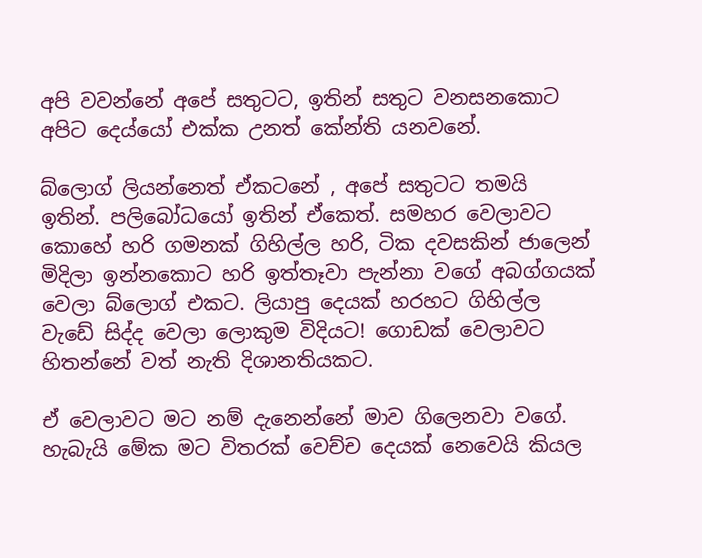අපි වවන්නේ අපේ සතුටට, ඉතින් සතුට වනසනකොට අපිට දෙය්යෝ එක්ක උනත් කේන්ති යනවනේ.

බ්ලොග් ලියන්නෙත් ඒකටනේ , අපේ සතුටට තමයි ඉතින්. පලිබෝධයෝ ඉතින් ඒකෙත්. සමහර වෙලාවට කොහේ හරි ගමනක් ගිහිල්ල හරි, ටික දවසකින් ජාලෙන් මිදිලා ඉන්නකොට හරි ඉත්තෑවා පැන්නා වගේ අබග්ගයක් වෙලා බ්ලොග් එකට. ලියාපු දෙයක් හරහට ගිහිල්ල වැඩේ සිද්ද වෙලා ලොකුම විදියට! ගොඩක් වෙලාවට හිතන්නේ වත් නැති දිශානතියකට.

ඒ වෙලාවට මට නම් දැනෙන්නේ මාව ගිලෙනවා වගේ. හැබැයි මේක මට විතරක් වෙච්ච දෙයක් නෙවෙයි කියල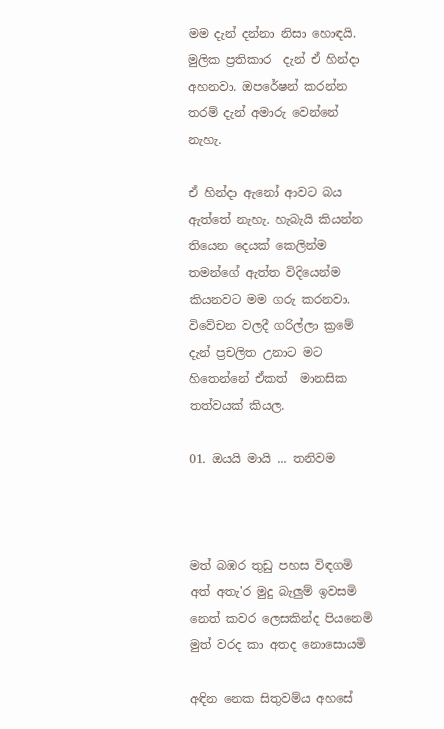මම දැන් දන්නා නිසා හොඳයි. මුලික ප්‍රතිකාර  දැන් ඒ හින්දා අහනවා. ඔපරේෂන් කරන්න තරම් දැන් අමාරු වෙන්නේ නැහැ.

ඒ හින්දා ඇනෝ ආවට බය ඇත්තේ නැහැ. හැබැයි කියන්න තියෙන දෙයක් කෙලින්ම තමන්ගේ ඇත්ත විදියෙන්ම කියනවට මම ගරු කරනවා. විවේචන වලදී ගරිල්ලා ක්‍රමේ දැන් ප්‍රචලිත උනාට මට හිතෙන්නේ ඒකත්  මානසික තත්වයක් කියල.

01. ඔයයි මායි ... තනිවම



මත් බඹර තුඩු පහස විඳගමි
අත් අතැ'ර මුදු බැලුම් ඉවසමි
නෙත් කවර ලෙසකින්ද පියනෙමි
මුත් වරද කා අතද නොසොයමි

අඳින නෙක සිතුවම්ය අහසේ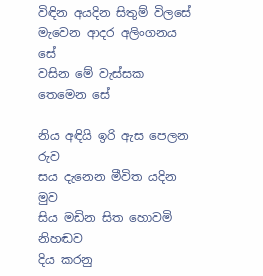විඳින අයදින සිතුම් විලසේ
මැවෙන ආදර අලිංගනය සේ
වසින මේ වැස්සක තෙමෙන සේ

නිය අඳියි ඉරි ඇස පෙලන රුව
සය දැනෙන මීවිත යදින මුව
සිය මඩින සිත හොවමි නිහඬව
දිය කරනු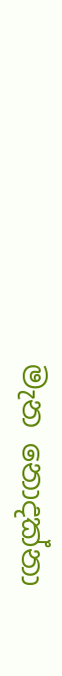මැන නොදක්නා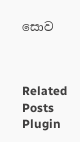සොව



Related Posts Plugin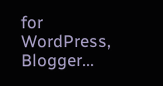for WordPress, Blogger...